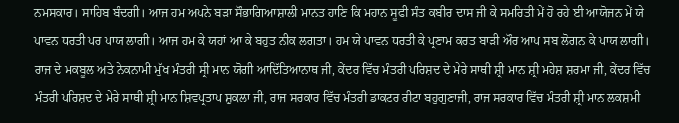ਨਮਸਕਾਰ। ਸਾਹਿਬ ਬੰਦਗੀ। ਆਜ ਹਮ ਅਪਨੇ ਬੜਾ ਸੌਭਾਗਿਆਸ਼ਾਲੀ ਮਾਨਤ ਹਾਣਿ ਕਿ ਮਹਾਨ ਸੂਫੀ ਸੰਤ ਕਬੀਰ ਦਾਸ ਜੀ ਕੇ ਸਮਰਿਤੀ ਮੇਂ ਹੋ ਰਹੇ ਈ ਆਯੋਜਨ ਮੇਂ ਯੇ ਪਾਵਨ ਧਰਤੀ ਪਰ ਪਾਯ ਲਾਗੀ। ਆਜ ਹਮ ਕੇ ਯਹਾਂ ਆ ਕੇ ਬਹੁਤ ਨੀਕ ਲਗਤਾ। ਹਮ ਯੇ ਪਾਵਨ ਧਰਤੀ ਕੇ ਪ੍ਰਣਾਮ ਕਰਤ ਬਾੜੀ ਔਰ ਆਪ ਸਬ ਲੋਗਨ ਕੇ ਪਾਯ ਲਾਗੀ।
ਰਾਜ ਦੇ ਮਕਬੂਲ ਅਤੇ ਨੇਕਨਾਮੀ ਮੁੱਖ ਮੰਤਰੀ ਸ੍ਰੀ ਮਾਨ ਯੋਗੀ ਆਦਿੱਤਿਆਨਾਥ ਜੀ, ਕੇਂਦਰ ਵਿੱਚ ਮੰਤਰੀ ਪਰਿਸ਼ਦ ਦੇ ਮੇਰੇ ਸਾਥੀ ਸ਼੍ਰੀ ਮਾਨ ਸ਼੍ਰੀ ਮਹੇਸ਼ ਸ਼ਰਮਾ ਜੀ, ਕੇਂਦਰ ਵਿੱਚ ਮੰਤਰੀ ਪਰਿਸ਼ਦ ਦੇ ਮੇਰੇ ਸਾਥੀ ਸ਼੍ਰੀ ਮਾਨ ਸ਼ਿਵਪ੍ਰਤਾਪ ਸ਼ੁਕਲਾ ਜੀ, ਰਾਜ ਸਰਕਾਰ ਵਿੱਚ ਮੰਤਰੀ ਡਾਕਟਰ ਰੀਟਾ ਬਹੁਗੁਣਾਜੀ, ਰਾਜ ਸਰਕਾਰ ਵਿੱਚ ਮੰਤਰੀ ਸ਼੍ਰੀ ਮਾਨ ਲਕਸ਼ਮੀ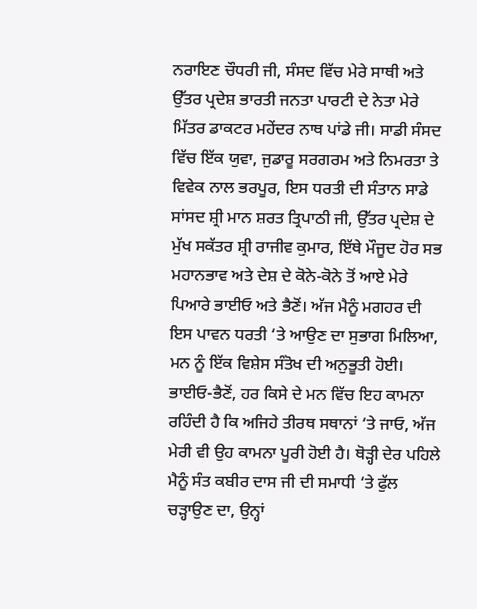ਨਰਾਇਣ ਚੌਧਰੀ ਜੀ, ਸੰਸਦ ਵਿੱਚ ਮੇਰੇ ਸਾਥੀ ਅਤੇ ਉੱਤਰ ਪ੍ਰਦੇਸ਼ ਭਾਰਤੀ ਜਨਤਾ ਪਾਰਟੀ ਦੇ ਨੇਤਾ ਮੇਰੇ ਮਿੱਤਰ ਡਾਕਟਰ ਮਹੇਂਦਰ ਨਾਥ ਪਾਂਡੇ ਜੀ। ਸਾਡੀ ਸੰਸਦ ਵਿੱਚ ਇੱਕ ਯੁਵਾ, ਜੁਡਾਰੂ ਸਰਗਰਮ ਅਤੇ ਨਿਮਰਤਾ ਤੇ ਵਿਵੇਕ ਨਾਲ ਭਰਪੂਰ, ਇਸ ਧਰਤੀ ਦੀ ਸੰਤਾਨ ਸਾਡੇ ਸਾਂਸਦ ਸ਼੍ਰੀ ਮਾਨ ਸ਼ਰਤ ਤ੍ਰਿਪਾਠੀ ਜੀ, ਉੱਤਰ ਪ੍ਰਦੇਸ਼ ਦੇ ਮੁੱਖ ਸਕੱਤਰ ਸ਼੍ਰੀ ਰਾਜੀਵ ਕੁਮਾਰ, ਇੱਥੇ ਮੌਜੂਦ ਹੋਰ ਸਭ ਮਹਾਨਭਾਵ ਅਤੇ ਦੇਸ਼ ਦੇ ਕੋਨੇ-ਕੋਨੇ ਤੋਂ ਆਏ ਮੇਰੇ ਪਿਆਰੇ ਭਾਈਓ ਅਤੇ ਭੈਣੋਂ। ਅੱਜ ਮੈਨੂੰ ਮਗਹਰ ਦੀ ਇਸ ਪਾਵਨ ਧਰਤੀ ‘ਤੇ ਆਉਣ ਦਾ ਸੁਭਾਗ ਮਿਲਿਆ, ਮਨ ਨੂੰ ਇੱਕ ਵਿਸ਼ੇਸ ਸੰਤੋਖ ਦੀ ਅਨੁਭੂਤੀ ਹੋਈ।
ਭਾਈਓ-ਭੈਣੋਂ, ਹਰ ਕਿਸੇ ਦੇ ਮਨ ਵਿੱਚ ਇਹ ਕਾਮਨਾ ਰਹਿੰਦੀ ਹੈ ਕਿ ਅਜਿਹੇ ਤੀਰਥ ਸਥਾਨਾਂ ‘ਤੇ ਜਾਓ, ਅੱਜ ਮੇਰੀ ਵੀ ਉਹ ਕਾਮਨਾ ਪੂਰੀ ਹੋਈ ਹੈ। ਥੋੜ੍ਹੀ ਦੇਰ ਪਹਿਲੇ ਮੈਨੂੰ ਸੰਤ ਕਬੀਰ ਦਾਸ ਜੀ ਦੀ ਸਮਾਧੀ ‘ਤੇ ਫੁੱਲ ਚੜ੍ਹਾਉਣ ਦਾ, ਉਨ੍ਹਾਂ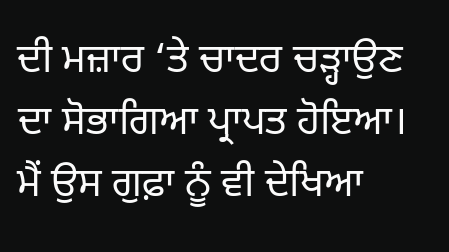ਦੀ ਮਜ਼ਾਰ ‘ਤੇ ਚਾਦਰ ਚੜ੍ਹਾਉਣ ਦਾ ਸੋਭਾਗਿਆ ਪ੍ਰਾਪਤ ਹੋਇਆ। ਮੈਂ ਉਸ ਗੁਫ਼ਾ ਨੂੰ ਵੀ ਦੇਖਿਆ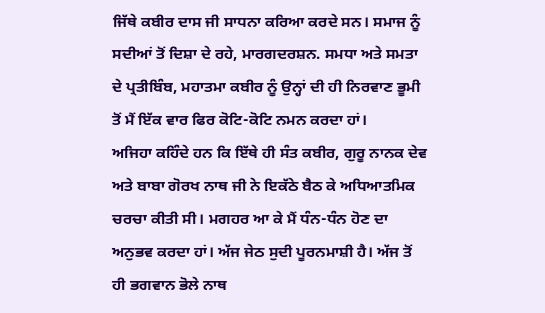ਜਿੱਥੇ ਕਬੀਰ ਦਾਸ ਜੀ ਸਾਧਨਾ ਕਰਿਆ ਕਰਦੇ ਸਨ। ਸਮਾਜ ਨੂੰ ਸਦੀਆਂ ਤੋਂ ਦਿਸ਼ਾ ਦੇ ਰਹੇ, ਮਾਰਗਦਰਸ਼ਨ. ਸਮਧਾ ਅਤੇ ਸਮਤਾ ਦੇ ਪ੍ਰਤੀਬਿੰਬ, ਮਹਾਤਮਾ ਕਬੀਰ ਨੂੰ ਉਨ੍ਹਾਂ ਦੀ ਹੀ ਨਿਰਵਾਣ ਭੂਮੀ ਤੋਂ ਮੈਂ ਇੱਕ ਵਾਰ ਫਿਰ ਕੋਟਿ-ਕੋਟਿ ਨਮਨ ਕਰਦਾ ਹਾਂ।
ਅਜਿਹਾ ਕਹਿੰਦੇ ਹਨ ਕਿ ਇੱਥੇ ਹੀ ਸੰਤ ਕਬੀਰ, ਗੁਰੂ ਨਾਨਕ ਦੇਵ ਅਤੇ ਬਾਬਾ ਗੋਰਖ ਨਾਥ ਜੀ ਨੇ ਇਕੱਠੇ ਬੈਠ ਕੇ ਅਧਿਆਤਮਿਕ ਚਰਚਾ ਕੀਤੀ ਸੀ। ਮਗਹਰ ਆ ਕੇ ਮੈਂ ਧੰਨ-ਧੰਨ ਹੋਣ ਦਾ ਅਨੁਭਵ ਕਰਦਾ ਹਾਂ। ਅੱਜ ਜੇਠ ਸੁਦੀ ਪੂਰਨਮਾਸ਼ੀ ਹੈ। ਅੱਜ ਤੋਂ ਹੀ ਭਗਵਾਨ ਭੋਲੇ ਨਾਥ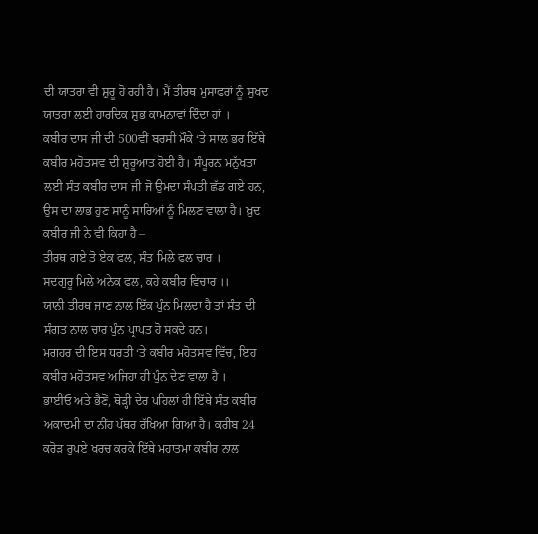ਦੀ ਯਾਤਰਾ ਵੀ ਸ਼ੁਰੂ ਹੋ ਰਹੀ ਹੈ। ਮੈਂ ਤੀਰਥ ਮੁਸਾਫਰਾਂ ਨੂੰ ਸੁਖਦ ਯਾਤਰਾ ਲਈ ਹਾਰਦਿਕ ਸ਼ੁਭ ਕਾਮਨਾਵਾਂ ਦਿੰਦਾ ਹਾਂ ।
ਕਬੀਰ ਦਾਸ ਜੀ ਦੀ 500ਵੀਂ ਬਰਸੀ ਮੌਕੇ ‘ਤੇ ਸਾਲ ਭਰ ਇੱਥੇ ਕਬੀਰ ਮਹੋਤਸਵ ਦੀ ਸ਼ੁਰੂਆਤ ਹੋਈ ਹੈ। ਸੰਪੂਰਨ ਮਨੁੱਖਤਾ ਲਈ ਸੰਤ ਕਬੀਰ ਦਾਸ ਜੀ ਜੋ ਉਮਦਾ ਸੰਪਤੀ ਛੱਡ ਗਏ ਹਨ, ਉਸ ਦਾ ਲਾਭ ਹੁਣ ਸਾਨੂੰ ਸਾਰਿਆਂ ਨੂੰ ਮਿਲਣ ਵਾਲਾ ਹੈ। ਖ਼ੁਦ ਕਬੀਰ ਜੀ ਨੇ ਵੀ ਕਿਹਾ ਹੈ –
ਤੀਰਥ ਗਏ ਤੋ ਏਕ ਫਲ, ਸੰਤ ਮਿਲੇ ਫਲ ਚਾਰ ।
ਸਦਗੁਰੂ ਮਿਲੇ ਅਨੇਕ ਫਲ, ਕਹੇ ਕਬੀਰ ਵਿਚਾਰ ।।
ਯਾਨੀ ਤੀਰਥ ਜਾਣ ਨਾਲ ਇੱਕ ਪੁੰਨ ਮਿਲਦਾ ਹੈ ਤਾਂ ਸੰਤ ਦੀ ਸੰਗਤ ਨਾਲ ਚਾਰ ਪੁੰਨ ਪ੍ਰਾਪਤ ਹੋ ਸਕਦੇ ਹਨ।
ਮਗਹਰ ਦੀ ਇਸ ਧਰਤੀ ‘ਤੇ ਕਬੀਰ ਮਹੋਤਸਵ ਵਿੱਚ, ਇਹ ਕਬੀਰ ਮਹੋਤਸਵ ਅਜਿਹਾ ਹੀ ਪੁੰਨ ਦੇਣ ਵਾਲਾ ਹੈ ।
ਭਾਈਓ ਅਤੇ ਭੈਣੋਂ, ਥੋੜ੍ਹੀ ਦੇਰ ਪਹਿਲਾਂ ਹੀ ਇੱਥੇ ਸੰਤ ਕਬੀਰ ਅਕਾਦਮੀ ਦਾ ਨੀਂਹ ਪੱਥਰ ਰੱਖਿਆ ਗਿਆ ਹੈ। ਕਰੀਬ 24 ਕਰੋੜ ਰੁਪਏ ਖਰਚ ਕਰਕੇ ਇੱਥੇ ਮਹਾਤਮਾ ਕਬੀਰ ਨਾਲ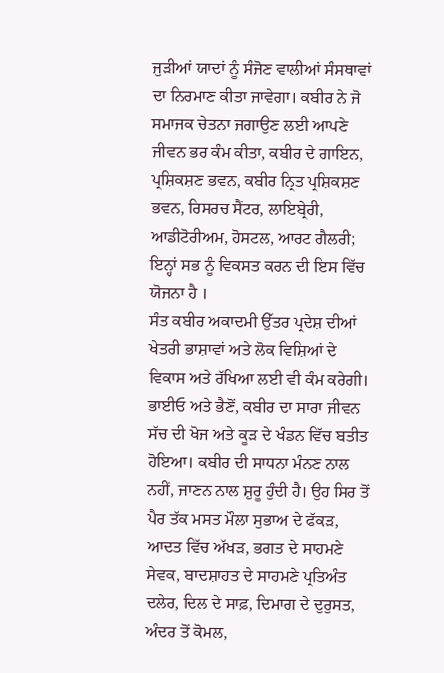ਜੁੜੀਆਂ ਯਾਦਾਂ ਨੂੰ ਸੰਜੋਣ ਵਾਲੀਆਂ ਸੰਸਥਾਵਾਂ ਦਾ ਨਿਰਮਾਣ ਕੀਤਾ ਜਾਵੇਗਾ। ਕਬੀਰ ਨੇ ਜੋ ਸਮਾਜਕ ਚੇਤਨਾ ਜਗਾਉਣ ਲਈ ਆਪਣੇ ਜੀਵਨ ਭਰ ਕੰਮ ਕੀਤਾ, ਕਬੀਰ ਦੇ ਗਾਇਨ, ਪ੍ਰਸ਼ਿਕਸ਼ਣ ਭਵਨ, ਕਬੀਰ ਨ੍ਰਿਤ ਪ੍ਰਸ਼ਿਕਸ਼ਣ ਭਵਨ, ਰਿਸਰਚ ਸੈਂਟਰ, ਲਾਇਬ੍ਰੇਰੀ, ਆਡੀਟੋਰੀਅਮ, ਹੋਸਟਲ, ਆਰਟ ਗੈਲਰੀ; ਇਨ੍ਹਾਂ ਸਭ ਨੂੰ ਵਿਕਸਤ ਕਰਨ ਦੀ ਇਸ ਵਿੱਚ ਯੋਜਨਾ ਹੈ ।
ਸੰਤ ਕਬੀਰ ਅਕਾਦਮੀ ਉੱਤਰ ਪ੍ਰਦੇਸ਼ ਦੀਆਂ ਖੇਤਰੀ ਭਾਸ਼ਾਵਾਂ ਅਤੇ ਲੋਕ ਵਿਸ਼ਿਆਂ ਦੇ ਵਿਕਾਸ ਅਤੇ ਰੱਖਿਆ ਲਈ ਵੀ ਕੰਮ ਕਰੇਗੀ। ਭਾਈਓ ਅਤੇ ਭੈਣੋਂ, ਕਬੀਰ ਦਾ ਸਾਰਾ ਜੀਵਨ ਸੱਚ ਦੀ ਖੋਜ ਅਤੇ ਕੂੜ ਦੇ ਖੰਡਨ ਵਿੱਚ ਬਤੀਤ ਹੋਇਆ। ਕਬੀਰ ਦੀ ਸਾਧਨਾ ਮੰਨਣ ਨਾਲ ਨਹੀਂ, ਜਾਣਨ ਨਾਲ ਸ਼ੁਰੂ ਹੁੰਦੀ ਹੈ। ਉਹ ਸਿਰ ਤੋਂ ਪੈਰ ਤੱਕ ਮਸਤ ਮੌਲਾ ਸੁਭਾਅ ਦੇ ਫੱਕੜ, ਆਦਤ ਵਿੱਚ ਅੱਖੜ, ਭਗਤ ਦੇ ਸਾਹਮਣੇ ਸੇਵਕ, ਬਾਦਸ਼ਾਹਤ ਦੇ ਸਾਹਮਣੇ ਪ੍ਰਤਿਅੰਤ ਦਲੇਰ, ਦਿਲ ਦੇ ਸਾਫ਼, ਦਿਮਾਗ ਦੇ ਦੁਰੁਸਤ, ਅੰਦਰ ਤੋਂ ਕੋਮਲ,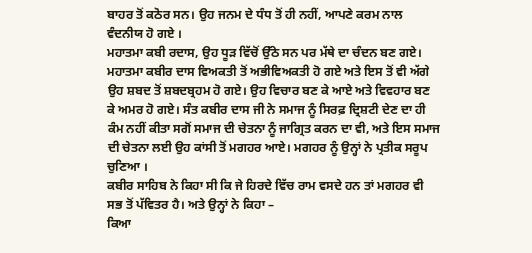ਬਾਹਰ ਤੋਂ ਕਠੋਰ ਸਨ। ਉਹ ਜਨਮ ਦੇ ਧੰਧ ਤੋਂ ਹੀ ਨਹੀਂ, ਆਪਣੇ ਕਰਮ ਨਾਲ ਵੰਦਨੀਯ ਹੋ ਗਏ ।
ਮਹਾਤਮਾ ਕਬੀ ਰਦਾਸ, ਉਹ ਧੂੜ ਵਿੱਚੋਂ ਉੱਠੇ ਸਨ ਪਰ ਮੱਥੇ ਦਾ ਚੰਦਨ ਬਣ ਗਏ। ਮਹਾਤਮਾ ਕਬੀਰ ਦਾਸ ਵਿਅਕਤੀ ਤੋਂ ਅਭੀਵਿਅਕਤੀ ਹੋ ਗਏ ਅਤੇ ਇਸ ਤੋਂ ਵੀ ਅੱਗੇ ਉਹ ਸ਼ਬਦ ਤੋਂ ਸ਼ਬਦਬ੍ਰਹਮ ਹੋ ਗਏ। ਉਹ ਵਿਚਾਰ ਬਣ ਕੇ ਆਏ ਅਤੇ ਵਿਵਹਾਰ ਬਣ ਕੇ ਅਮਰ ਹੋ ਗਏ। ਸੰਤ ਕਬੀਰ ਦਾਸ ਜੀ ਨੇ ਸਮਾਜ ਨੂੰ ਸਿਰਫ਼ ਦ੍ਰਿਸ਼ਟੀ ਦੇਣ ਦਾ ਹੀ ਕੰਮ ਨਹੀਂ ਕੀਤਾ ਸਗੋਂ ਸਮਾਜ ਦੀ ਚੇਤਨਾ ਨੂੰ ਜਾਗ੍ਰਿਤ ਕਰਨ ਦਾ ਵੀ, ਅਤੇ ਇਸ ਸਮਾਜ ਦੀ ਚੇਤਨਾ ਲਈ ਉਹ ਕਾਂਸੀ ਤੋਂ ਮਗਹਰ ਆਏ। ਮਗਹਰ ਨੂੰ ਉਨ੍ਹਾਂ ਨੇ ਪ੍ਰਤੀਕ ਸਰੂਪ ਚੁਣਿਆ ।
ਕਬੀਰ ਸਾਹਿਬ ਨੇ ਕਿਹਾ ਸੀ ਕਿ ਜੇ ਹਿਰਦੇ ਵਿੱਚ ਰਾਮ ਵਸਦੇ ਹਨ ਤਾਂ ਮਗਹਰ ਵੀ ਸਭ ਤੋਂ ਪੱਵਿਤਰ ਹੈ। ਅਤੇ ਉਨ੍ਹਾਂ ਨੇ ਕਿਹਾ –
ਕਿਆ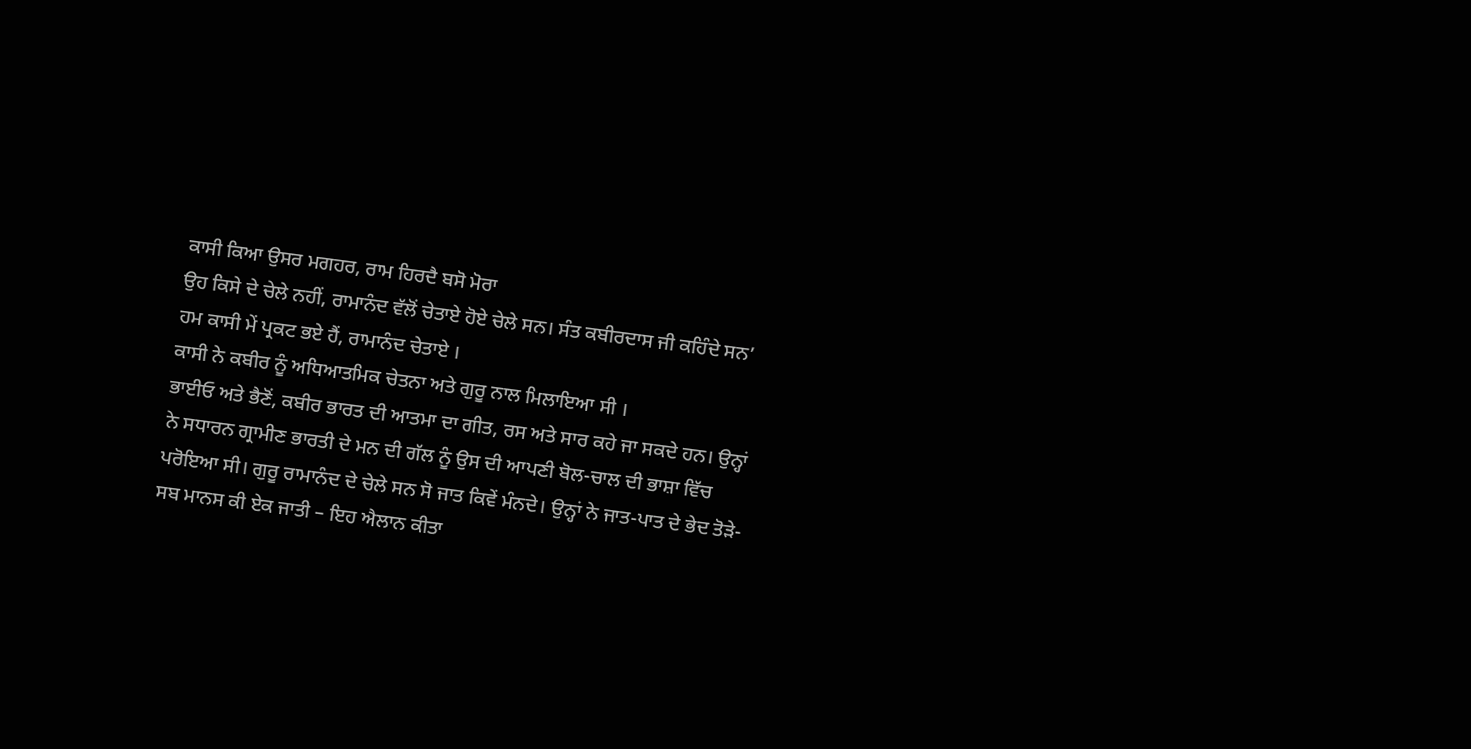ਕਾਸੀ ਕਿਆ ਉਸਰ ਮਗਹਰ, ਰਾਮ ਹਿਰਦੈ ਬਸੋ ਮੋਰਾ
ਉਹ ਕਿਸੇ ਦੇ ਚੇਲੇ ਨਹੀਂ, ਰਾਮਾਨੰਦ ਵੱਲੋਂ ਚੇਤਾਏ ਹੋਏ ਚੇਲੇ ਸਨ। ਸੰਤ ਕਬੀਰਦਾਸ ਜੀ ਕਹਿੰਦੇ ਸਨ’
ਹਮ ਕਾਸੀ ਮੇਂ ਪ੍ਰਕਟ ਭਏ ਹੈਂ, ਰਾਮਾਨੰਦ ਚੇਤਾਏ ।
ਕਾਸੀ ਨੇ ਕਬੀਰ ਨੂੰ ਅਧਿਆਤਮਿਕ ਚੇਤਨਾ ਅਤੇ ਗੁਰੂ ਨਾਲ ਮਿਲਾਇਆ ਸੀ ।
ਭਾਈਓ ਅਤੇ ਭੈਣੋਂ, ਕਬੀਰ ਭਾਰਤ ਦੀ ਆਤਮਾ ਦਾ ਗੀਤ, ਰਸ ਅਤੇ ਸਾਰ ਕਹੇ ਜਾ ਸਕਦੇ ਹਨ। ਉਨ੍ਹਾਂ ਨੇ ਸਧਾਰਨ ਗ੍ਰਾਮੀਣ ਭਾਰਤੀ ਦੇ ਮਨ ਦੀ ਗੱਲ ਨੂੰ ਉਸ ਦੀ ਆਪਣੀ ਬੋਲ-ਚਾਲ ਦੀ ਭਾਸ਼ਾ ਵਿੱਚ ਪਰੋਇਆ ਸੀ। ਗੁਰੂ ਰਾਮਾਨੰਦ ਦੇ ਚੇਲੇ ਸਨ ਸੋ ਜਾਤ ਕਿਵੇਂ ਮੰਨਦੇ। ਉਨ੍ਹਾਂ ਨੇ ਜਾਤ-ਪਾਤ ਦੇ ਭੇਦ ਤੋੜੇ-
ਸਬ ਮਾਨਸ ਕੀ ਏਕ ਜਾਤੀ – ਇਹ ਐਲਾਨ ਕੀਤਾ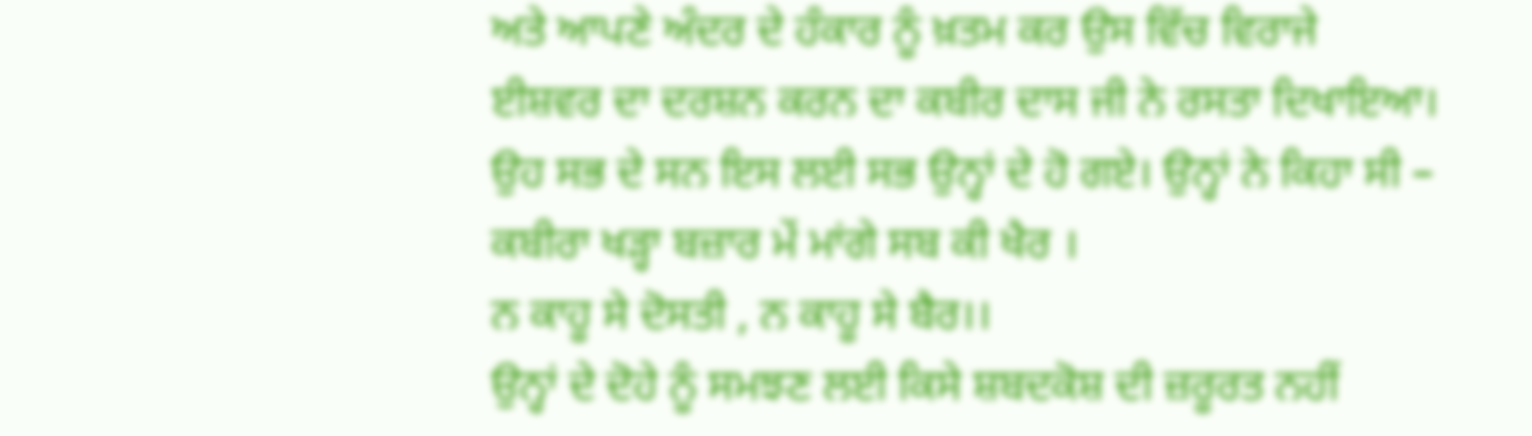ਅਤੇ ਆਪਣੇ ਅੰਦਰ ਦੇ ਹੰਕਾਰ ਨੂੰ ਖ਼ਤਮ ਕਰ ਉਸ ਵਿੱਚ ਵਿਰਾਜੇ ਈਸ਼ਵਰ ਦਾ ਦਰਸ਼ਨ ਕਰਨ ਦਾ ਕਬੀਰ ਦਾਸ ਜੀ ਨੇ ਰਸਤਾ ਦਿਖਾਇਆ। ਉਹ ਸਭ ਦੇ ਸਨ ਇਸ ਲਈ ਸਭ ਉਨ੍ਹਾਂ ਦੇ ਹੋ ਗਏ। ਉਨ੍ਹਾਂ ਨੇ ਕਿਹਾ ਸੀ –
ਕਬੀਰਾ ਖੜ੍ਹਾ ਬਜ਼ਾਰ ਮੇਂ ਮਾਂਗੇ ਸਬ ਕੀ ਖੈਰ ।
ਨ ਕਾਹੂ ਸੇ ਦੋਸਤੀ , ਨ ਕਾਹੂ ਸੇ ਬੈਰ।।
ਉਨ੍ਹਾਂ ਦੇ ਦੋਹੇ ਨੂੰ ਸਮਝਣ ਲਈ ਕਿਸੇ ਸ਼ਬਦਕੋਸ਼ ਦੀ ਜ਼ਰੂਰਤ ਨਹੀਂ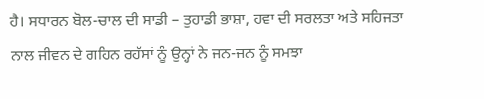ਹੈ। ਸਧਾਰਨ ਬੋਲ-ਚਾਲ ਦੀ ਸਾਡੀ – ਤੁਹਾਡੀ ਭਾਸ਼ਾ, ਹਵਾ ਦੀ ਸਰਲਤਾ ਅਤੇ ਸਹਿਜਤਾ ਨਾਲ ਜੀਵਨ ਦੇ ਗਹਿਨ ਰਹੱਸਾਂ ਨੂੰ ਉਨ੍ਹਾਂ ਨੇ ਜਨ-ਜਨ ਨੂੰ ਸਮਝਾ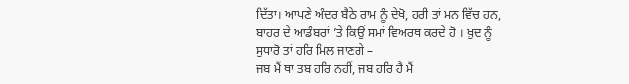ਦਿੱਤਾ। ਆਪਣੇ ਅੰਦਰ ਬੈਠੇ ਰਾਮ ਨੂੰ ਦੇਖੋ, ਹਰੀ ਤਾਂ ਮਨ ਵਿੱਚ ਹਨ, ਬਾਹਰ ਦੇ ਆਡੰਬਰਾਂ ’ਤੇ ਕਿਉਂ ਸਮਾਂ ਵਿਅਰਥ ਕਰਦੇ ਹੋ । ਖ਼ੁਦ ਨੂੰ ਸੁਧਾਰੋ ਤਾਂ ਹਰਿ ਮਿਲ ਜਾਣਗੇ –
ਜਬ ਮੈਂ ਥਾ ਤਬ ਹਰਿ ਨਹੀਂ, ਜਬ ਹਰਿ ਹੈ ਮੈਂ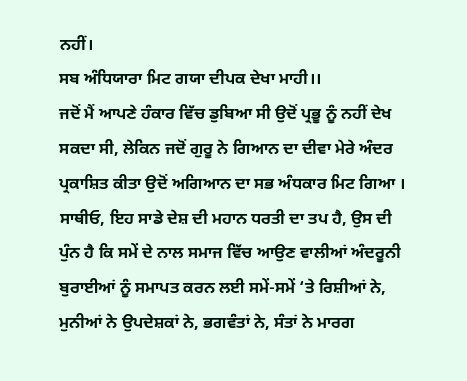ਨਹੀਂ।
ਸਬ ਅੰਧਿਯਾਰਾ ਮਿਟ ਗਯਾ ਦੀਪਕ ਦੇਖਾ ਮਾਹੀ।।
ਜਦੋਂ ਮੈਂ ਆਪਣੇ ਹੰਕਾਰ ਵਿੱਚ ਡੁਬਿਆ ਸੀ ਉਦੋਂ ਪ੍ਰਭੂ ਨੂੰ ਨਹੀਂ ਦੇਖ ਸਕਦਾ ਸੀ, ਲੇਕਿਨ ਜਦੋਂ ਗੁਰੂ ਨੇ ਗਿਆਨ ਦਾ ਦੀਵਾ ਮੇਰੇ ਅੰਦਰ ਪ੍ਰਕਾਸ਼ਿਤ ਕੀਤਾ ਉਦੋਂ ਅਗਿਆਨ ਦਾ ਸਭ ਅੰਧਕਾਰ ਮਿਟ ਗਿਆ ।
ਸਾਥੀਓ, ਇਹ ਸਾਡੇ ਦੇਸ਼ ਦੀ ਮਹਾਨ ਧਰਤੀ ਦਾ ਤਪ ਹੈ, ਉਸ ਦੀ ਪੁੰਨ ਹੈ ਕਿ ਸਮੇਂ ਦੇ ਨਾਲ ਸਮਾਜ ਵਿੱਚ ਆਉਣ ਵਾਲੀਆਂ ਅੰਦਰੂਨੀ ਬੁਰਾਈਆਂ ਨੂੰ ਸਮਾਪਤ ਕਰਨ ਲਈ ਸਮੇਂ-ਸਮੇਂ ‘ਤੇ ਰਿਸ਼ੀਆਂ ਨੇ, ਮੁਨੀਆਂ ਨੇ ਉਪਦੇਸ਼ਕਾਂ ਨੇ, ਭਗਵੰਤਾਂ ਨੇ, ਸੰਤਾਂ ਨੇ ਮਾਰਗ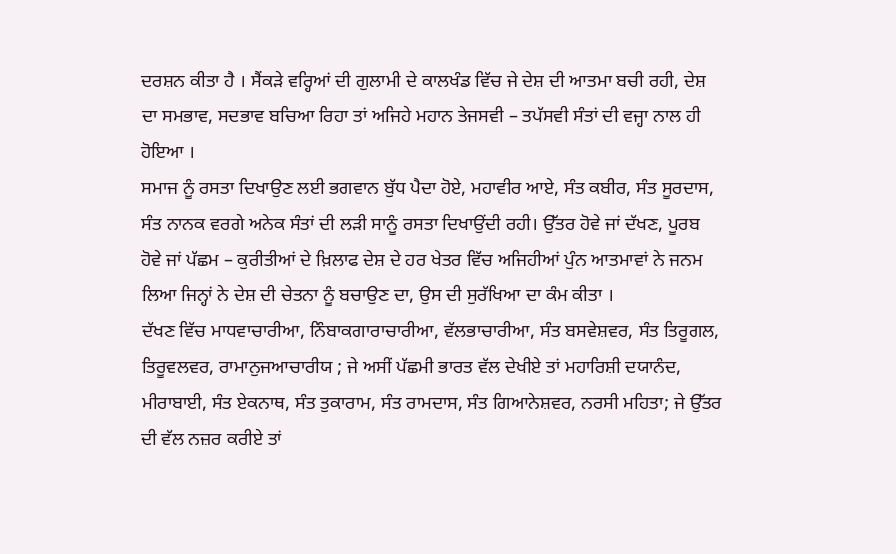ਦਰਸ਼ਨ ਕੀਤਾ ਹੈ । ਸੈਂਕੜੇ ਵਰ੍ਹਿਆਂ ਦੀ ਗੁਲਾਮੀ ਦੇ ਕਾਲਖੰਡ ਵਿੱਚ ਜੇ ਦੇਸ਼ ਦੀ ਆਤਮਾ ਬਚੀ ਰਹੀ, ਦੇਸ਼ ਦਾ ਸਮਭਾਵ, ਸਦਭਾਵ ਬਚਿਆ ਰਿਹਾ ਤਾਂ ਅਜਿਹੇ ਮਹਾਨ ਤੇਜਸਵੀ – ਤਪੱਸਵੀ ਸੰਤਾਂ ਦੀ ਵਜ੍ਹਾ ਨਾਲ ਹੀ ਹੋਇਆ ।
ਸਮਾਜ ਨੂੰ ਰਸਤਾ ਦਿਖਾਉਣ ਲਈ ਭਗਵਾਨ ਬੁੱਧ ਪੈਦਾ ਹੋਏ, ਮਹਾਵੀਰ ਆਏ, ਸੰਤ ਕਬੀਰ, ਸੰਤ ਸੂਰਦਾਸ, ਸੰਤ ਨਾਨਕ ਵਰਗੇ ਅਨੇਕ ਸੰਤਾਂ ਦੀ ਲੜੀ ਸਾਨੂੰ ਰਸਤਾ ਦਿਖਾਉਂਦੀ ਰਹੀ। ਉੱਤਰ ਹੋਵੇ ਜਾਂ ਦੱਖਣ, ਪੂਰਬ ਹੋਵੇ ਜਾਂ ਪੱਛਮ – ਕੁਰੀਤੀਆਂ ਦੇ ਖ਼ਿਲਾਫ ਦੇਸ਼ ਦੇ ਹਰ ਖੇਤਰ ਵਿੱਚ ਅਜਿਹੀਆਂ ਪੁੰਨ ਆਤਮਾਵਾਂ ਨੇ ਜਨਮ ਲਿਆ ਜਿਨ੍ਹਾਂ ਨੇ ਦੇਸ਼ ਦੀ ਚੇਤਨਾ ਨੂੰ ਬਚਾਉਣ ਦਾ, ਉਸ ਦੀ ਸੁਰੱਖਿਆ ਦਾ ਕੰਮ ਕੀਤਾ ।
ਦੱਖਣ ਵਿੱਚ ਮਾਧਵਾਚਾਰੀਆ, ਨਿੰਬਾਕਗਾਰਾਚਾਰੀਆ, ਵੱਲਭਾਚਾਰੀਆ, ਸੰਤ ਬਸਵੇਸ਼ਵਰ, ਸੰਤ ਤਿਰੂਗਲ, ਤਿਰੂਵਲਵਰ, ਰਾਮਾਨੁਜਆਚਾਰੀਯ ; ਜੇ ਅਸੀਂ ਪੱਛਮੀ ਭਾਰਤ ਵੱਲ ਦੇਖੀਏ ਤਾਂ ਮਹਾਰਿਸ਼ੀ ਦਯਾਨੰਦ, ਮੀਰਾਬਾਈ, ਸੰਤ ਏਕਨਾਥ, ਸੰਤ ਤੁਕਾਰਾਮ, ਸੰਤ ਰਾਮਦਾਸ, ਸੰਤ ਗਿਆਨੇਸ਼ਵਰ, ਨਰਸੀ ਮਹਿਤਾ; ਜੇ ਉੱਤਰ ਦੀ ਵੱਲ ਨਜ਼ਰ ਕਰੀਏ ਤਾਂ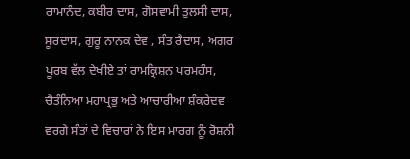ਰਾਮਾਨੰਦ, ਕਬੀਰ ਦਾਸ, ਗੋਸਵਾਮੀ ਤੁਲਸੀ ਦਾਸ, ਸੂਰਦਾਸ, ਗੁਰੂ ਨਾਨਕ ਦੇਵ , ਸੰਤ ਰੈਦਾਸ, ਅਗਰ ਪੂਰਬ ਵੱਲ ਦੇਖੀਏ ਤਾਂ ਰਾਮਕ੍ਰਿਸ਼ਨ ਪਰਮਹੰਸ, ਚੈਤੰਨਿਆ ਮਹਾਪ੍ਰਭੁ ਅਤੇ ਆਚਾਰੀਆ ਸ਼ੰਕਰੇਦਵ ਵਰਗੇ ਸੰਤਾਂ ਦੇ ਵਿਚਾਰਾਂ ਨੇ ਇਸ ਮਾਰਗ ਨੂੰ ਰੋਸ਼ਨੀ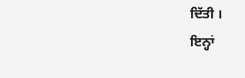ਦਿੱਤੀ ।
ਇਨ੍ਹਾਂ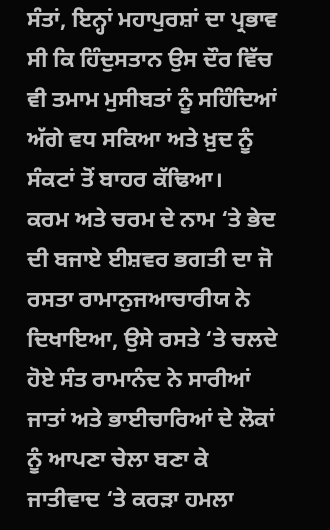ਸੰਤਾਂ, ਇਨ੍ਹਾਂ ਮਹਾਪੁਰਸ਼ਾਂ ਦਾ ਪ੍ਰਭਾਵ ਸੀ ਕਿ ਹਿੰਦੁਸਤਾਨ ਉਸ ਦੌਰ ਵਿੱਚ ਵੀ ਤਮਾਮ ਮੁਸੀਬਤਾਂ ਨੂੰ ਸਹਿੰਦਿਆਂ ਅੱਗੇ ਵਧ ਸਕਿਆ ਅਤੇ ਖ਼ੁਦ ਨੂੰ ਸੰਕਟਾਂ ਤੋਂ ਬਾਹਰ ਕੱਢਿਆ।
ਕਰਮ ਅਤੇ ਚਰਮ ਦੇ ਨਾਮ ‘ਤੇ ਭੇਦ ਦੀ ਬਜਾਏ ਈਸ਼ਵਰ ਭਗਤੀ ਦਾ ਜੋ ਰਸਤਾ ਰਾਮਾਨੁਜਆਚਾਰੀਯ ਨੇ ਦਿਖਾਇਆ, ਉਸੇ ਰਸਤੇ ‘ਤੇ ਚਲਦੇ ਹੋਏ ਸੰਤ ਰਾਮਾਨੰਦ ਨੇ ਸਾਰੀਆਂ ਜਾਤਾਂ ਅਤੇ ਭਾਈਚਾਰਿਆਂ ਦੇ ਲੋਕਾਂ ਨੂੰ ਆਪਣਾ ਚੇਲਾ ਬਣਾ ਕੇ ਜਾਤੀਵਾਦ ‘ਤੇ ਕਰੜਾ ਹਮਲਾ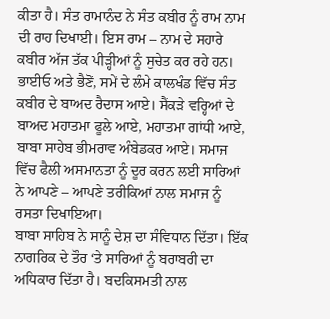ਕੀਤਾ ਹੈ। ਸੰਤ ਰਾਮਾਨੰਦ ਨੇ ਸੰਤ ਕਬੀਰ ਨੂੰ ਰਾਮ ਨਾਮ ਦੀ ਰਾਹ ਦਿਖਾਈ। ਇਸ ਰਾਮ – ਨਾਮ ਦੇ ਸਹਾਰੇ ਕਬੀਰ ਅੱਜ ਤੱਕ ਪੀੜ੍ਹੀਆਂ ਨੂੰ ਸੁਚੇਤ ਕਰ ਰਹੇ ਹਨ।
ਭਾਈਓ ਅਤੇ ਭੈਣੋਂ, ਸਮੇਂ ਦੇ ਲੰਮੇ ਕਾਲਖੰਡ ਵਿੱਚ ਸੰਤ ਕਬੀਰ ਦੇ ਬਾਅਦ ਰੈਦਾਸ ਆਏ। ਸੈਂਕੜੇ ਵਰ੍ਹਿਆਂ ਦੇ ਬਾਅਦ ਮਹਾਤਮਾ ਫੂਲੇ ਆਏ, ਮਹਾਤਮਾ ਗਾਂਧੀ ਆਏ, ਬਾਬਾ ਸਾਹੇਬ ਭੀਮਰਾਵ ਅੰਬੇਡਕਰ ਆਏ। ਸਮਾਜ ਵਿੱਚ ਫੈਲੀ ਅਸਮਾਨਤਾ ਨੂੰ ਦੂਰ ਕਰਨ ਲਈ ਸਾਰਿਆਂ ਨੇ ਆਪਣੇ – ਆਪਣੇ ਤਰੀਕਿਆਂ ਨਾਲ ਸਮਾਜ ਨੂੰ ਰਸਤਾ ਦਿਖਾਇਆ।
ਬਾਬਾ ਸਾਹਿਬ ਨੇ ਸਾਨੂੰ ਦੇਸ਼ ਦਾ ਸੰਵਿਧਾਨ ਦਿੱਤਾ। ਇੱਕ ਨਾਗਰਿਕ ਦੇ ਤੌਰ ‘ਤੇ ਸਾਰਿਆਂ ਨੂੰ ਬਰਾਬਰੀ ਦਾ ਅਧਿਕਾਰ ਦਿੱਤਾ ਹੈ। ਬਦਕਿਸਮਤੀ ਨਾਲ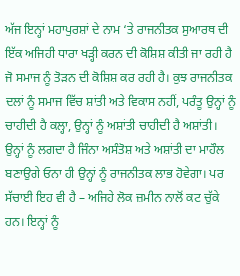ਅੱਜ ਇਨ੍ਹਾਂ ਮਹਾਪੁਰਸ਼ਾਂ ਦੇ ਨਾਮ ‘ਤੇ ਰਾਜਨੀਤਕ ਸੁਆਰਥ ਦੀ ਇੱਕ ਅਜਿਹੀ ਧਾਰਾ ਖੜ੍ਹੀ ਕਰਨ ਦੀ ਕੋਸ਼ਿਸ਼ ਕੀਤੀ ਜਾ ਰਹੀ ਹੈ ਜੋ ਸਮਾਜ ਨੂੰ ਤੋੜਨ ਦੀ ਕੋਸ਼ਿਸ਼ ਕਰ ਰਹੀ ਹੈ। ਕੁਝ ਰਾਜਨੀਤਕ ਦਲਾਂ ਨੂੰ ਸਮਾਜ ਵਿੱਚ ਸ਼ਾਂਤੀ ਅਤੇ ਵਿਕਾਸ ਨਹੀਂ, ਪਰੰਤੂ ਉਨ੍ਹਾਂ ਨੂੰ ਚਾਹੀਦੀ ਹੈ ਕਲ੍ਹਾ, ਉਨ੍ਹਾਂ ਨੂੰ ਅਸ਼ਾਂਤੀ ਚਾਹੀਦੀ ਹੈ ਅਸ਼ਾਂਤੀ। ਉਨ੍ਹਾਂ ਨੂੰ ਲਗਦਾ ਹੈ ਜਿੰਨਾ ਅਸੰਤੋਸ਼ ਅਤੇ ਅਸ਼ਾਂਤੀ ਦਾ ਮਾਹੌਲ ਬਣਾਉਗੇ ਓਨਾ ਹੀ ਉਨ੍ਹਾਂ ਨੂੰ ਰਾਜਨੀਤਕ ਲਾਭ ਹੋਵੇਗਾ। ਪਰ ਸੱਚਾਈ ਇਹ ਵੀ ਹੈ – ਅਜਿਹੇ ਲੋਕ ਜ਼ਮੀਨ ਨਾਲੋਂ ਕਟ ਚੁੱਕੇ ਹਨ। ਇਨ੍ਹਾਂ ਨੂੰ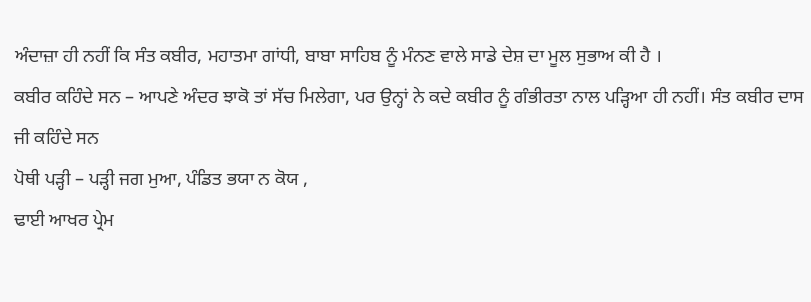ਅੰਦਾਜ਼ਾ ਹੀ ਨਹੀਂ ਕਿ ਸੰਤ ਕਬੀਰ, ਮਹਾਤਮਾ ਗਾਂਧੀ, ਬਾਬਾ ਸਾਹਿਬ ਨੂੰ ਮੰਨਣ ਵਾਲੇ ਸਾਡੇ ਦੇਸ਼ ਦਾ ਮੂਲ ਸੁਭਾਅ ਕੀ ਹੈ ।
ਕਬੀਰ ਕਹਿੰਦੇ ਸਨ – ਆਪਣੇ ਅੰਦਰ ਝਾਕੋ ਤਾਂ ਸੱਚ ਮਿਲੇਗਾ, ਪਰ ਉਨ੍ਹਾਂ ਨੇ ਕਦੇ ਕਬੀਰ ਨੂੰ ਗੰਭੀਰਤਾ ਨਾਲ ਪੜ੍ਹਿਆ ਹੀ ਨਹੀਂ। ਸੰਤ ਕਬੀਰ ਦਾਸ ਜੀ ਕਹਿੰਦੇ ਸਨ
ਪੋਥੀ ਪੜ੍ਹੀ – ਪੜ੍ਹੀ ਜਗ ਮੁਆ, ਪੰਡਿਤ ਭਯਾ ਨ ਕੋਯ ,
ਢਾਈ ਆਖਰ ਪ੍ਰੇਮ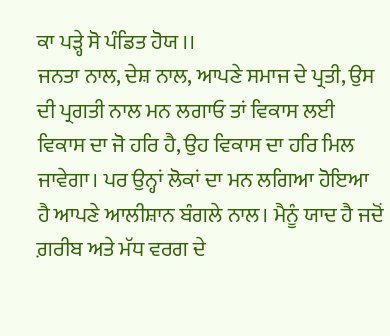ਕਾ ਪੜ੍ਹੇ ਸੋ ਪੰਡਿਤ ਹੋਯ ।।
ਜਨਤਾ ਨਾਲ, ਦੇਸ਼ ਨਾਲ, ਆਪਣੇ ਸਮਾਜ ਦੇ ਪ੍ਰਤੀ, ਉਸ ਦੀ ਪ੍ਰਗਤੀ ਨਾਲ ਮਨ ਲਗਾਓ ਤਾਂ ਵਿਕਾਸ ਲਈ ਵਿਕਾਸ ਦਾ ਜੋ ਹਰਿ ਹੈ, ਉਹ ਵਿਕਾਸ ਦਾ ਹਰਿ ਮਿਲ ਜਾਵੇਗਾ। ਪਰ ਉਨ੍ਹਾਂ ਲੋਕਾਂ ਦਾ ਮਨ ਲਗਿਆ ਹੋਇਆ ਹੈ ਆਪਣੇ ਆਲੀਸ਼ਾਨ ਬੰਗਲੇ ਨਾਲ। ਮੈਨੂੰ ਯਾਦ ਹੈ ਜਦੋਂ ਗ਼ਰੀਬ ਅਤੇ ਮੱਧ ਵਰਗ ਦੇ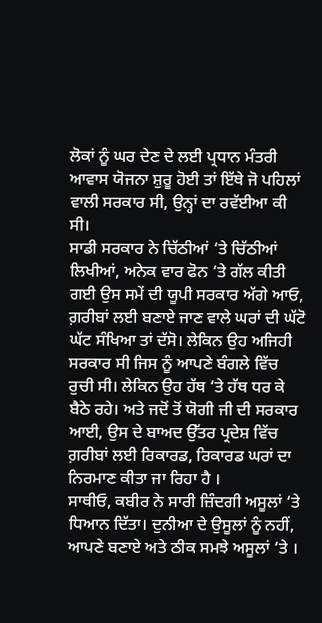ਲੋਕਾਂ ਨੂੰ ਘਰ ਦੇਣ ਦੇ ਲਈ ਪ੍ਰਧਾਨ ਮੰਤਰੀ ਆਵਾਸ ਯੋਜਨਾ ਸ਼ੁਰੂ ਹੋਈ ਤਾਂ ਇੱਥੇ ਜੋ ਪਹਿਲਾਂ ਵਾਲੀ ਸਰਕਾਰ ਸੀ, ਉਨ੍ਹਾਂ ਦਾ ਰਵੱਈਆ ਕੀ ਸੀ।
ਸਾਡੀ ਸਰਕਾਰ ਨੇ ਚਿੱਠੀਆਂ ‘ਤੇ ਚਿੱਠੀਆਂ ਲਿਖੀਆਂ, ਅਨੇਕ ਵਾਰ ਫੋਨ ‘ਤੇ ਗੱਲ ਕੀਤੀ ਗਈ ਉਸ ਸਮੇਂ ਦੀ ਯੂਪੀ ਸਰਕਾਰ ਅੱਗੇ ਆਓ, ਗ਼ਰੀਬਾਂ ਲਈ ਬਣਾਏ ਜਾਣ ਵਾਲੇ ਘਰਾਂ ਦੀ ਘੱਟੋ ਘੱਟ ਸੰਖਿਆ ਤਾਂ ਦੱਸੋ। ਲੇਕਿਨ ਉਹ ਅਜਿਹੀ ਸਰਕਾਰ ਸੀ ਜਿਸ ਨੂੰ ਆਪਣੇ ਬੰਗਲੇ ਵਿੱਚ ਰੁਚੀ ਸੀ। ਲੇਕਿਨ ਉਹ ਹੱਥ ‘ਤੇ ਹੱਥ ਧਰ ਕੇ ਬੈਠੇ ਰਹੇ। ਅਤੇ ਜਦੋਂ ਤੋਂ ਯੋਗੀ ਜੀ ਦੀ ਸਰਕਾਰ ਆਈ, ਉਸ ਦੇ ਬਾਅਦ ਉੱਤਰ ਪ੍ਰਦੇਸ਼ ਵਿੱਚ ਗ਼ਰੀਬਾਂ ਲਈ ਰਿਕਾਰਡ, ਰਿਕਾਰਡ ਘਰਾਂ ਦਾ ਨਿਰਮਾਣ ਕੀਤਾ ਜਾ ਰਿਹਾ ਹੈ ।
ਸਾਥੀਓ, ਕਬੀਰ ਨੇ ਸਾਰੀ ਜ਼ਿੰਦਗੀ ਅਸੂਲਾਂ ‘ਤੇ ਧਿਆਨ ਦਿੱਤਾ। ਦੁਨੀਆ ਦੇ ਉਸੂਲਾਂ ਨੂੰ ਨਹੀਂ, ਆਪਣੇ ਬਣਾਏ ਅਤੇ ਠੀਕ ਸਮਝੇ ਅਸੂਲਾਂ ‘ਤੇ ।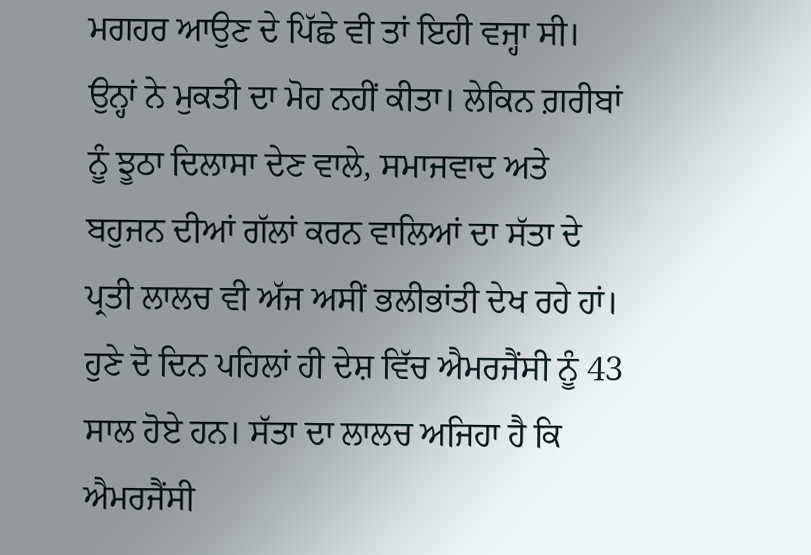ਮਗਹਰ ਆਉਣ ਦੇ ਪਿੱਛੇ ਵੀ ਤਾਂ ਇਹੀ ਵਜ੍ਹਾ ਸੀ। ਉਨ੍ਹਾਂ ਨੇ ਮੁਕਤੀ ਦਾ ਮੋਹ ਨਹੀਂ ਕੀਤਾ। ਲੇਕਿਨ ਗ਼ਰੀਬਾਂ ਨੂੰ ਝੂਠਾ ਦਿਲਾਸਾ ਦੇਣ ਵਾਲੇ, ਸਮਾਜਵਾਦ ਅਤੇ ਬਹੁਜਨ ਦੀਆਂ ਗੱਲਾਂ ਕਰਨ ਵਾਲਿਆਂ ਦਾ ਸੱਤਾ ਦੇ ਪ੍ਰਤੀ ਲਾਲਚ ਵੀ ਅੱਜ ਅਸੀਂ ਭਲੀਭਾਂਤੀ ਦੇਖ ਰਹੇ ਹਾਂ।
ਹੁਣੇ ਦੋ ਦਿਨ ਪਹਿਲਾਂ ਹੀ ਦੇਸ਼ ਵਿੱਚ ਐਮਰਜੈਂਸੀ ਨੂੰ 43 ਸਾਲ ਹੋਏ ਹਨ। ਸੱਤਾ ਦਾ ਲਾਲਚ ਅਜਿਹਾ ਹੈ ਕਿ ਐਮਰਜੈਂਸੀ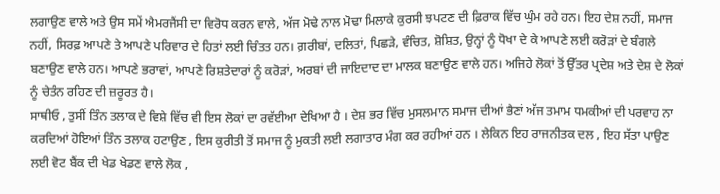ਲਗਾਉਣ ਵਾਲੇ ਅਤੇ ਉਸ ਸਮੇਂ ਐਮਰਜੈਂਸੀ ਦਾ ਵਿਰੋਧ ਕਰਨ ਵਾਲੇ, ਅੱਜ ਮੋਢੇ ਨਾਲ ਮੋਢਾ ਮਿਲਾਕੇ ਕੁਰਸੀ ਝਪਟਣ ਦੀ ਫ਼ਿਰਾਕ ਵਿੱਚ ਘੁੰਮ ਰਹੇ ਹਨ। ਇਹ ਦੇਸ਼ ਨਹੀਂ, ਸਮਾਜ ਨਹੀਂ, ਸਿਰਫ਼ ਆਪਣੇ ਤੇ ਆਪਣੇ ਪਰਿਵਾਰ ਦੇ ਹਿਤਾਂ ਲਈ ਚਿੰਤਤ ਹਨ। ਗ਼ਰੀਬਾਂ, ਦਲਿਤਾਂ, ਪਿਛੜੇ, ਵੰਚਿਤ, ਸ਼ੋਸ਼ਿਤ, ਉਨ੍ਹਾਂ ਨੂੰ ਧੋਖਾ ਦੇ ਕੇ ਆਪਣੇ ਲਈ ਕਰੋੜਾਂ ਦੇ ਬੰਗਲੇ ਬਣਾਉਣ ਵਾਲੇ ਹਨ। ਆਪਣੇ ਭਰਾਵਾਂ, ਆਪਣੇ ਰਿਸ਼ਤੇਦਾਰਾਂ ਨੂੰ ਕਰੋੜਾਂ, ਅਰਬਾਂ ਦੀ ਜਾਇਦਾਦ ਦਾ ਮਾਲਕ ਬਣਾਉਣ ਵਾਲੇ ਹਨ। ਅਜਿਹੇ ਲੋਕਾਂ ਤੋਂ ਉੱਤਰ ਪ੍ਰਦੇਸ਼ ਅਤੇ ਦੇਸ਼ ਦੇ ਲੋਕਾਂ ਨੂੰ ਚੇਤੰਨ ਰਹਿਣ ਦੀ ਜ਼ਰੂਰਤ ਹੈ।
ਸਾਥੀਓ , ਤੁਸੀਂ ਤਿੰਨ ਤਲਾਕ ਦੇ ਵਿਸ਼ੇ ਵਿੱਚ ਵੀ ਇਸ ਲੋਕਾਂ ਦਾ ਰਵੱਈਆ ਦੇਖਿਆ ਹੈ । ਦੇਸ਼ ਭਰ ਵਿੱਚ ਮੁਸਲਮਾਨ ਸਮਾਜ ਦੀਆਂ ਭੈਣਾਂ ਅੱਜ ਤਮਾਮ ਧਮਕੀਆਂ ਦੀ ਪਰਵਾਹ ਨਾ ਕਰਦਿਆਂ ਹੋਇਆਂ ਤਿੰਨ ਤਲਾਕ ਹਟਾਉਣ , ਇਸ ਕੁਰੀਤੀ ਤੋਂ ਸਮਾਜ ਨੂੰ ਮੁਕਤੀ ਲਈ ਲਗਾਤਾਰ ਮੰਗ ਕਰ ਰਹੀਆਂ ਹਨ । ਲੇਕਿਨ ਇਹ ਰਾਜਨੀਤਕ ਦਲ , ਇਹ ਸੱਤਾ ਪਾਉਣ ਲਈ ਵੋਟ ਬੈਂਕ ਦੀ ਖੇਡ ਖੇਡਣ ਵਾਲੇ ਲੋਕ ,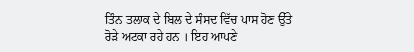ਤਿੰਨ ਤਲਾਕ ਦੇ ਬਿਲ ਦੇ ਸੰਸਦ ਵਿੱਚ ਪਾਸ ਹੋਣ ਉੱਤੇ ਰੋੜੇ ਅਟਕਾ ਰਹੇ ਹਨ । ਇਹ ਆਪਣੇ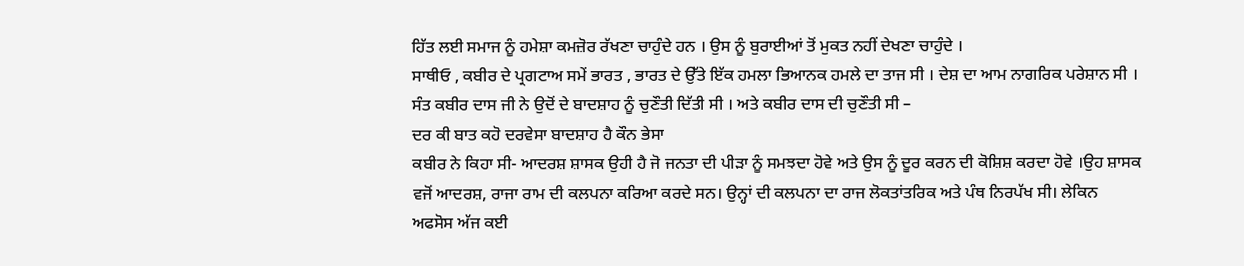ਹਿੱਤ ਲਈ ਸਮਾਜ ਨੂੰ ਹਮੇਸ਼ਾ ਕਮਜ਼ੋਰ ਰੱਖਣਾ ਚਾਹੁੰਦੇ ਹਨ । ਉਸ ਨੂੰ ਬੁਰਾਈਆਂ ਤੋਂ ਮੁਕਤ ਨਹੀਂ ਦੇਖਣਾ ਚਾਹੁੰਦੇ ।
ਸਾਥੀਓ , ਕਬੀਰ ਦੇ ਪ੍ਰਗਟਾਅ ਸਮੇਂ ਭਾਰਤ , ਭਾਰਤ ਦੇ ਉੱਤੇ ਇੱਕ ਹਮਲਾ ਭਿਆਨਕ ਹਮਲੇ ਦਾ ਤਾਜ ਸੀ । ਦੇਸ਼ ਦਾ ਆਮ ਨਾਗਰਿਕ ਪਰੇਸ਼ਾਨ ਸੀ । ਸੰਤ ਕਬੀਰ ਦਾਸ ਜੀ ਨੇ ਉਦੋਂ ਦੇ ਬਾਦਸ਼ਾਹ ਨੂੰ ਚੁਣੌਤੀ ਦਿੱਤੀ ਸੀ । ਅਤੇ ਕਬੀਰ ਦਾਸ ਦੀ ਚੁਣੌਤੀ ਸੀ –
ਦਰ ਕੀ ਬਾਤ ਕਹੋ ਦਰਵੇਸਾ ਬਾਦਸ਼ਾਹ ਹੈ ਕੌਨ ਭੇਸਾ
ਕਬੀਰ ਨੇ ਕਿਹਾ ਸੀ- ਆਦਰਸ਼ ਸ਼ਾਸਕ ਉਹੀ ਹੈ ਜੋ ਜਨਤਾ ਦੀ ਪੀਡ਼ਾ ਨੂੰ ਸਮਝਦਾ ਹੋਵੇ ਅਤੇ ਉਸ ਨੂੰ ਦੂਰ ਕਰਨ ਦੀ ਕੋਸ਼ਿਸ਼ ਕਰਦਾ ਹੋਵੇ ।ਉਹ ਸ਼ਾਸਕ ਵਜੋਂ ਆਦਰਸ਼, ਰਾਜਾ ਰਾਮ ਦੀ ਕਲਪਨਾ ਕਰਿਆ ਕਰਦੇ ਸਨ। ਉਨ੍ਹਾਂ ਦੀ ਕਲਪਨਾ ਦਾ ਰਾਜ ਲੋਕਤਾਂਤਰਿਕ ਅਤੇ ਪੰਥ ਨਿਰਪੱਖ ਸੀ। ਲੇਕਿਨ ਅਫਸੋਸ ਅੱਜ ਕਈ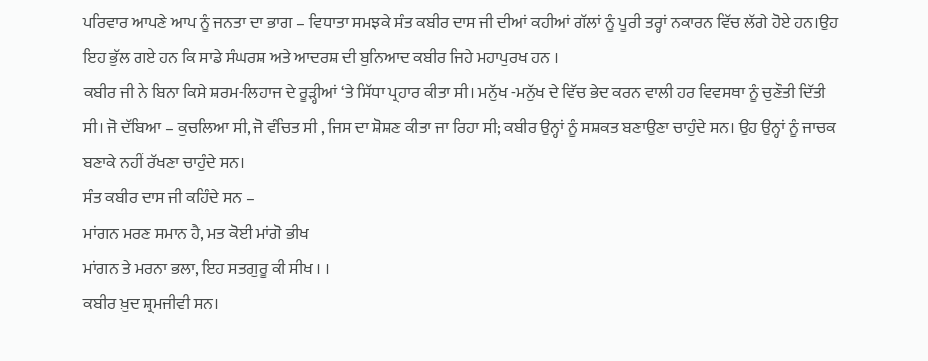ਪਰਿਵਾਰ ਆਪਣੇ ਆਪ ਨੂੰ ਜਨਤਾ ਦਾ ਭਾਗ – ਵਿਧਾਤਾ ਸਮਝਕੇ ਸੰਤ ਕਬੀਰ ਦਾਸ ਜੀ ਦੀਆਂ ਕਹੀਆਂ ਗੱਲਾਂ ਨੂੰ ਪੂਰੀ ਤਰ੍ਹਾਂ ਨਕਾਰਨ ਵਿੱਚ ਲੱਗੇ ਹੋਏ ਹਨ।ਉਹ ਇਹ ਭੁੱਲ ਗਏ ਹਨ ਕਿ ਸਾਡੇ ਸੰਘਰਸ਼ ਅਤੇ ਆਦਰਸ਼ ਦੀ ਬੁਨਿਆਦ ਕਬੀਰ ਜਿਹੇ ਮਹਾਪੁਰਖ ਹਨ ।
ਕਬੀਰ ਜੀ ਨੇ ਬਿਨਾ ਕਿਸੇ ਸ਼ਰਮ-ਲਿਹਾਜ ਦੇ ਰੂੜ੍ਹੀਆਂ ‘ਤੇ ਸਿੱਧਾ ਪ੍ਰਹਾਰ ਕੀਤਾ ਸੀ। ਮਨੁੱਖ -ਮਨੁੱਖ ਦੇ ਵਿੱਚ ਭੇਦ ਕਰਨ ਵਾਲੀ ਹਰ ਵਿਵਸਥਾ ਨੂੰ ਚੁਣੌਤੀ ਦਿੱਤੀ ਸੀ। ਜੋ ਦੱਬਿਆ – ਕੁਚਲਿਆ ਸੀ, ਜੋ ਵੰਚਿਤ ਸੀ , ਜਿਸ ਦਾ ਸ਼ੋਸ਼ਣ ਕੀਤਾ ਜਾ ਰਿਹਾ ਸੀ; ਕਬੀਰ ਉਨ੍ਹਾਂ ਨੂੰ ਸਸ਼ਕਤ ਬਣਾਉਣਾ ਚਾਹੁੰਦੇ ਸਨ। ਉਹ ਉਨ੍ਹਾਂ ਨੂੰ ਜਾਚਕ ਬਣਾਕੇ ਨਹੀਂ ਰੱਖਣਾ ਚਾਹੁੰਦੇ ਸਨ।
ਸੰਤ ਕਬੀਰ ਦਾਸ ਜੀ ਕਹਿੰਦੇ ਸਨ –
ਮਾਂਗਨ ਮਰਣ ਸਮਾਨ ਹੈ, ਮਤ ਕੋਈ ਮਾਂਗੋ ਭੀਖ
ਮਾਂਗਨ ਤੇ ਮਰਨਾ ਭਲਾ, ਇਹ ਸਤਗੁਰੂ ਕੀ ਸੀਖ । ।
ਕਬੀਰ ਖ਼ੁਦ ਸ਼੍ਰਮਜੀਵੀ ਸਨ।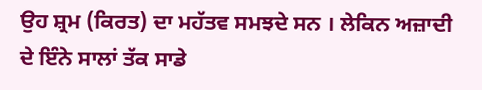ਉਹ ਸ਼੍ਰਮ (ਕਿਰਤ) ਦਾ ਮਹੱਤਵ ਸਮਝਦੇ ਸਨ । ਲੇਕਿਨ ਅਜ਼ਾਦੀ ਦੇ ਇੰਨੇ ਸਾਲਾਂ ਤੱਕ ਸਾਡੇ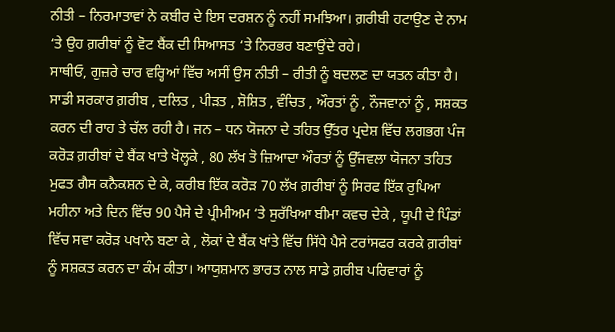ਨੀਤੀ – ਨਿਰਮਾਤਾਵਾਂ ਨੇ ਕਬੀਰ ਦੇ ਇਸ ਦਰਸ਼ਨ ਨੂੰ ਨਹੀਂ ਸਮਝਿਆ। ਗ਼ਰੀਬੀ ਹਟਾਉਣ ਦੇ ਨਾਮ ‘ਤੇ ਉਹ ਗ਼ਰੀਬਾਂ ਨੂੰ ਵੋਟ ਬੈਂਕ ਦੀ ਸਿਆਸਤ ‘ਤੇ ਨਿਰਭਰ ਬਣਾਉਂਦੇ ਰਹੇ।
ਸਾਥੀਓ, ਗੁਜ਼ਰੇ ਚਾਰ ਵਰ੍ਹਿਆਂ ਵਿੱਚ ਅਸੀਂ ਉਸ ਨੀਤੀ – ਰੀਤੀ ਨੂੰ ਬਦਲਣ ਦਾ ਯਤਨ ਕੀਤਾ ਹੈ। ਸਾਡੀ ਸਰਕਾਰ ਗ਼ਰੀਬ , ਦਲਿਤ , ਪੀੜਤ , ਸ਼ੋਸ਼ਿਤ , ਵੰਚਿਤ , ਔਰਤਾਂ ਨੂੰ , ਨੌਜਵਾਨਾਂ ਨੂੰ , ਸਸ਼ਕਤ ਕਰਨ ਦੀ ਰਾਹ ਤੇ ਚੱਲ ਰਹੀ ਹੈ। ਜਨ – ਧਨ ਯੋਜਨਾ ਦੇ ਤਹਿਤ ਉੱਤਰ ਪ੍ਰਦੇਸ਼ ਵਿੱਚ ਲਗਭਗ ਪੰਜ ਕਰੋਡ਼ ਗ਼ਰੀਬਾਂ ਦੇ ਬੈਂਕ ਖਾਤੇ ਖੋਲ੍ਹਕੇ , 80 ਲੱਖ ਤੋ ਜ਼ਿਆਦਾ ਔਰਤਾਂ ਨੂੰ ਉੱਜਵਲਾ ਯੋਜਨਾ ਤਹਿਤ ਮੁਫਤ ਗੈਸ ਕਨੈਕਸ਼ਨ ਦੇ ਕੇ, ਕਰੀਬ ਇੱਕ ਕਰੋੜ 70 ਲੱਖ ਗ਼ਰੀਬਾਂ ਨੂੰ ਸਿਰਫ ਇੱਕ ਰੁਪਿਆ ਮਹੀਨਾ ਅਤੇ ਦਿਨ ਵਿੱਚ 90 ਪੈਸੇ ਦੇ ਪ੍ਰੀਮੀਅਮ ‘ਤੇ ਸੁਰੱਖਿਆ ਬੀਮਾ ਕਵਚ ਦੇਕੇ , ਯੂਪੀ ਦੇ ਪਿੰਡਾਂ ਵਿੱਚ ਸਵਾ ਕਰੋੜ ਪਖਾਨੇ ਬਣਾ ਕੇ , ਲੋਕਾਂ ਦੇ ਬੈਂਕ ਖਾਂਤੇ ਵਿੱਚ ਸਿੱਧੇ ਪੈਸੇ ਟਰਾਂਸਫਰ ਕਰਕੇ ਗ਼ਰੀਬਾਂ ਨੂੰ ਸਸ਼ਕਤ ਕਰਨ ਦਾ ਕੰਮ ਕੀਤਾ। ਆਯੁਸ਼ਮਾਨ ਭਾਰਤ ਨਾਲ ਸਾਡੇ ਗ਼ਰੀਬ ਪਰਿਵਾਰਾਂ ਨੂੰ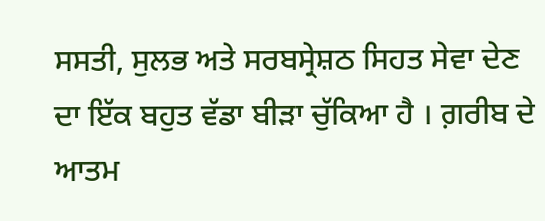ਸਸਤੀ, ਸੁਲਭ ਅਤੇ ਸਰਬਸ੍ਰੇਸ਼ਠ ਸਿਹਤ ਸੇਵਾ ਦੇਣ ਦਾ ਇੱਕ ਬਹੁਤ ਵੱਡਾ ਬੀੜਾ ਚੁੱਕਿਆ ਹੈ । ਗ਼ਰੀਬ ਦੇ ਆਤਮ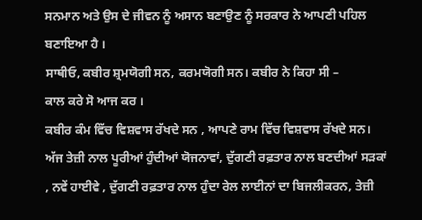ਸਨਮਾਨ ਅਤੇ ਉਸ ਦੇ ਜੀਵਨ ਨੂੰ ਅਸਾਨ ਬਣਾਉਣ ਨੂੰ ਸਰਕਾਰ ਨੇ ਆਪਣੀ ਪਹਿਲ ਬਣਾਇਆ ਹੈ ।
ਸਾਥੀਓ, ਕਬੀਰ ਸ਼੍ਰਮਯੋਗੀ ਸਨ, ਕਰਮਯੋਗੀ ਸਨ। ਕਬੀਰ ਨੇ ਕਿਹਾ ਸੀ –
ਕਾਲ ਕਰੇ ਸੋ ਆਜ ਕਰ ।
ਕਬੀਰ ਕੰਮ ਵਿੱਚ ਵਿਸ਼ਵਾਸ ਰੱਖਦੇ ਸਨ , ਆਪਣੇ ਰਾਮ ਵਿੱਚ ਵਿਸ਼ਵਾਸ ਰੱਖਦੇ ਸਨ। ਅੱਜ ਤੇਜ਼ੀ ਨਾਲ ਪੂਰੀਆਂ ਹੁੰਦੀਆਂ ਯੋਜਨਾਵਾਂ, ਦੁੱਗਣੀ ਰਫ਼ਤਾਰ ਨਾਲ ਬਣਦੀਆਂ ਸੜਕਾਂ , ਨਵੇਂ ਹਾਈਵੇ , ਦੁੱਗਣੀ ਰਫ਼ਤਾਰ ਨਾਲ ਹੁੰਦਾ ਰੇਲ ਲਾਈਨਾਂ ਦਾ ਬਿਜਲੀਕਰਨ, ਤੇਜ਼ੀ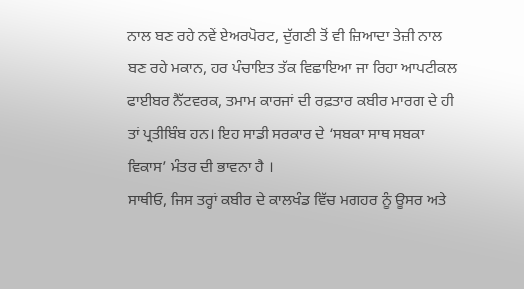ਨਾਲ ਬਣ ਰਹੇ ਨਵੇਂ ਏਅਰਪੋਰਟ, ਦੁੱਗਣੀ ਤੋਂ ਵੀ ਜ਼ਿਆਦਾ ਤੇਜ਼ੀ ਨਾਲ ਬਣ ਰਹੇ ਮਕਾਨ, ਹਰ ਪੰਚਾਇਤ ਤੱਕ ਵਿਛਾਇਆ ਜਾ ਰਿਹਾ ਆਪਟੀਕਲ ਫਾਈਬਰ ਨੈੱਟਵਰਕ, ਤਮਾਮ ਕਾਰਜਾਂ ਦੀ ਰਫ਼ਤਾਰ ਕਬੀਰ ਮਾਰਗ ਦੇ ਹੀ ਤਾਂ ਪ੍ਰਤੀਬਿੰਬ ਹਨ। ਇਹ ਸਾਡੀ ਸਰਕਾਰ ਦੇ ‘ਸਬਕਾ ਸਾਥ ਸਬਕਾ ਵਿਕਾਸ’ ਮੰਤਰ ਦੀ ਭਾਵਨਾ ਹੈ ।
ਸਾਥੀਓ, ਜਿਸ ਤਰ੍ਹਾਂ ਕਬੀਰ ਦੇ ਕਾਲਖੰਡ ਵਿੱਚ ਮਗਹਰ ਨੂੰ ਊਸਰ ਅਤੇ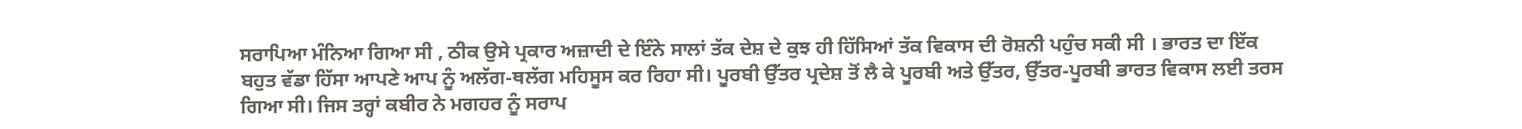ਸਰਾਪਿਆ ਮੰਨਿਆ ਗਿਆ ਸੀ , ਠੀਕ ਉਸੇ ਪ੍ਰਕਾਰ ਅਜ਼ਾਦੀ ਦੇ ਇੰਨੇ ਸਾਲਾਂ ਤੱਕ ਦੇਸ਼ ਦੇ ਕੁਝ ਹੀ ਹਿੱਸਿਆਂ ਤੱਕ ਵਿਕਾਸ ਦੀ ਰੋਸ਼ਨੀ ਪਹੁੰਚ ਸਕੀ ਸੀ । ਭਾਰਤ ਦਾ ਇੱਕ ਬਹੁਤ ਵੱਡਾ ਹਿੱਸਾ ਆਪਣੇ ਆਪ ਨੂੰ ਅਲੱਗ-ਥਲੱਗ ਮਹਿਸੂਸ ਕਰ ਰਿਹਾ ਸੀ। ਪੂਰਬੀ ਉੱਤਰ ਪ੍ਰਦੇਸ਼ ਤੋਂ ਲੈ ਕੇ ਪੂਰਬੀ ਅਤੇ ਉੱਤਰ, ਉੱਤਰ-ਪੂਰਬੀ ਭਾਰਤ ਵਿਕਾਸ ਲਈ ਤਰਸ ਗਿਆ ਸੀ। ਜਿਸ ਤਰ੍ਹਾਂ ਕਬੀਰ ਨੇ ਮਗਹਰ ਨੂੰ ਸਰਾਪ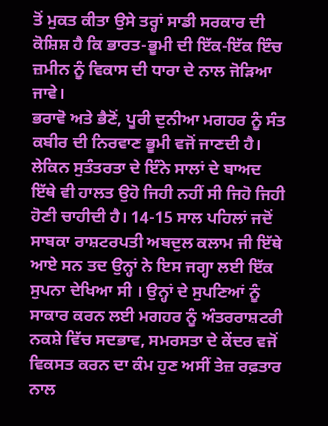ਤੋਂ ਮੁਕਤ ਕੀਤਾ ਉਸੇ ਤਰ੍ਹਾਂ ਸਾਡੀ ਸਰਕਾਰ ਦੀ ਕੋਸ਼ਿਸ਼ ਹੈ ਕਿ ਭਾਰਤ-ਭੂਮੀ ਦੀ ਇੱਕ-ਇੱਕ ਇੰਚ ਜ਼ਮੀਨ ਨੂੰ ਵਿਕਾਸ ਦੀ ਧਾਰਾ ਦੇ ਨਾਲ ਜੋੜਿਆ ਜਾਵੇ।
ਭਰਾਵੋ ਅਤੇ ਭੈਣੋਂ, ਪੂਰੀ ਦੁਨੀਆ ਮਗਹਰ ਨੂੰ ਸੰਤ ਕਬੀਰ ਦੀ ਨਿਰਵਾਣ ਭੂਮੀ ਵਜੋਂ ਜਾਣਦੀ ਹੈ। ਲੇਕਿਨ ਸੁਤੰਤਰਤਾ ਦੇ ਇੰਨੇ ਸਾਲਾਂ ਦੇ ਬਾਅਦ ਇੱਥੇ ਵੀ ਹਾਲਤ ਉਹੋ ਜਿਹੀ ਨਹੀਂ ਸੀ ਜਿਹੋ ਜਿਹੀ ਹੋਣੀ ਚਾਹੀਦੀ ਹੈ। 14-15 ਸਾਲ ਪਹਿਲਾਂ ਜਦੋਂ ਸਾਬਕਾ ਰਾਸ਼ਟਰਪਤੀ ਅਬਦੁਲ ਕਲਾਮ ਜੀ ਇੱਥੇ ਆਏ ਸਨ ਤਦ ਉਨ੍ਹਾਂ ਨੇ ਇਸ ਜਗ੍ਹਾ ਲਈ ਇੱਕ ਸੁਪਨਾ ਦੇਖਿਆ ਸੀ । ਉਨ੍ਹਾਂ ਦੇ ਸੁਪਣਿਆਂ ਨੂੰ ਸਾਕਾਰ ਕਰਨ ਲਈ ਮਗਹਰ ਨੂੰ ਅੰਤਰਰਾਸ਼ਟਰੀ ਨਕਸ਼ੇ ਵਿੱਚ ਸਦਭਾਵ, ਸਮਰਸਤਾ ਦੇ ਕੇਂਦਰ ਵਜੋਂ ਵਿਕਸਤ ਕਰਨ ਦਾ ਕੰਮ ਹੁਣ ਅਸੀਂ ਤੇਜ਼ ਰਫ਼ਤਾਰ ਨਾਲ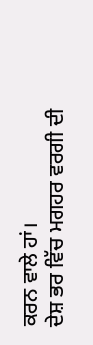ਕਰਨ ਵਾਲੇ ਹਾਂ।
ਦੇਸ਼ ਭਰ ਵਿੱਚ ਮਗਹਰ ਵਰਗੀ ਦੀ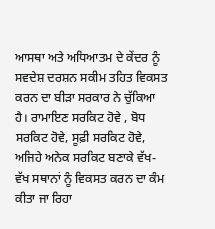ਆਸਥਾ ਅਤੇ ਅਧਿਆਤਮ ਦੇ ਕੇਂਦਰ ਨੂੰ ਸਵਦੇਸ਼ ਦਰਸ਼ਨ ਸਕੀਮ ਤਹਿਤ ਵਿਕਸਤ ਕਰਨ ਦਾ ਬੀੜਾ ਸਰਕਾਰ ਨੇ ਚੁੱਕਿਆ ਹੈ। ਰਾਮਾਇਣ ਸਰਕਿਟ ਹੋਵੇ , ਬੋਧ ਸਰਕਿਟ ਹੋਵੇ, ਸੂਫ਼ੀ ਸਰਕਿਟ ਹੋਵੇ, ਅਜਿਹੇ ਅਨੇਕ ਸਰਕਿਟ ਬਣਾਕੇ ਵੱਖ-ਵੱਖ ਸਥਾਨਾਂ ਨੂੰ ਵਿਕਸਤ ਕਰਨ ਦਾ ਕੰਮ ਕੀਤਾ ਜਾ ਰਿਹਾ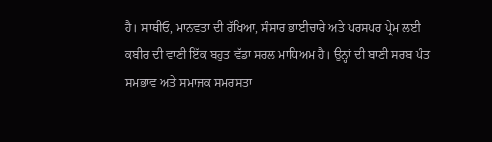ਹੈ। ਸਾਥੀਓ, ਮਾਨਵਤਾ ਦੀ ਰੱਖਿਆ, ਸੰਸਾਰ ਭਾਈਚਾਰੇ ਅਤੇ ਪਰਸਪਰ ਪ੍ਰੇਮ ਲਈ ਕਬੀਰ ਦੀ ਵਾਣੀ ਇੱਕ ਬਹੁਤ ਵੱਡਾ ਸਰਲ ਮਾਧਿਅਮ ਹੈ। ਉਨ੍ਹਾਂ ਦੀ ਬਾਣੀ ਸਰਬ ਪੰਤ ਸਮਭਾਵ ਅਤੇ ਸਮਾਜਕ ਸਮਰਸਤਾ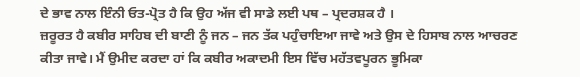ਦੇ ਭਾਵ ਨਾਲ ਇੰਨੀ ਓਤ-ਪ੍ਰੋਤ ਹੈ ਕਿ ਉਹ ਅੱਜ ਵੀ ਸਾਡੇ ਲਈ ਪਥ – ਪ੍ਰਦਰਸ਼ਕ ਹੈ ।
ਜ਼ਰੂਰਤ ਹੈ ਕਬੀਰ ਸਾਹਿਬ ਦੀ ਬਾਣੀ ਨੂੰ ਜਨ – ਜਨ ਤੱਕ ਪਹੁੰਚਾਇਆ ਜਾਵੇ ਅਤੇ ਉਸ ਦੇ ਹਿਸਾਬ ਨਾਲ ਆਚਰਣ ਕੀਤਾ ਜਾਵੇ। ਮੈਂ ਉਮੀਦ ਕਰਦਾ ਹਾਂ ਕਿ ਕਬੀਰ ਅਕਾਦਮੀ ਇਸ ਵਿੱਚ ਮਹੱਤਵਪੂਰਨ ਭੂਮਿਕਾ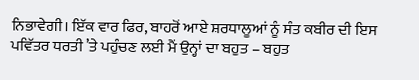ਨਿਭਾਵੇਗੀ। ਇੱਕ ਵਾਰ ਫਿਰ, ਬਾਹਰੋਂ ਆਏ ਸ਼ਰਧਾਲੂਆਂ ਨੂੰ ਸੰਤ ਕਬੀਰ ਦੀ ਇਸ ਪਵਿੱਤਰ ਧਰਤੀ ’ਤੇ ਪਹੁੰਚਣ ਲਈ ਮੈਂ ਉਨ੍ਹਾਂ ਦਾ ਬਹੁਤ – ਬਹੁਤ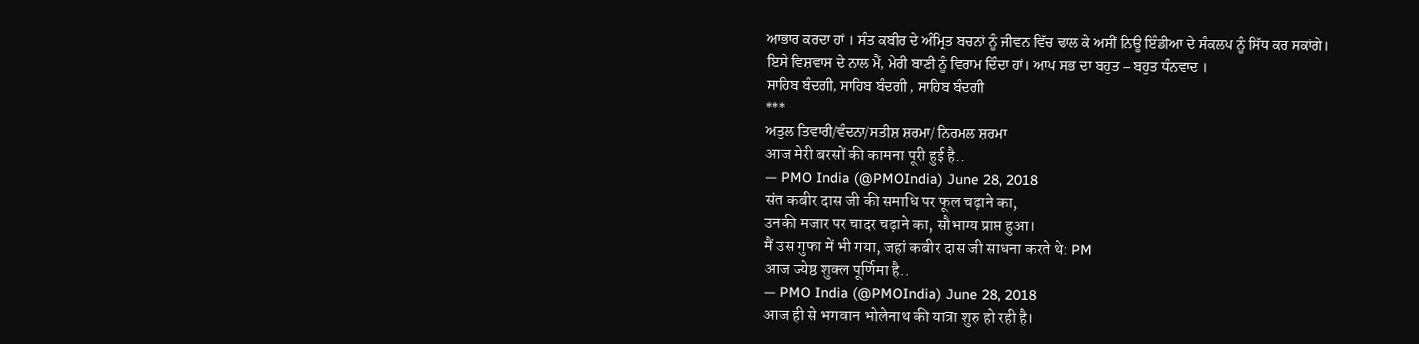ਆਭਾਰ ਕਰਦਾ ਹਾਂ । ਸੰਤ ਕਬੀਰ ਦੇ ਅੰਮ੍ਰਿਤ ਬਚਨਾਂ ਨੂੰ ਜੀਵਨ ਵਿੱਚ ਢਾਲ ਕੇ ਅਸੀਂ ਨਿਊ ਇੰਡੀਆ ਦੇ ਸੰਕਲਪ ਨੂੰ ਸਿੱਧ ਕਰ ਸਕਾਂਗੇ।
ਇਸੇ ਵਿਸ਼ਵਾਸ ਦੇ ਨਾਲ ਮੈਂ, ਮੇਰੀ ਬਾਣੀ ਨੂੰ ਵਿਰਾਮ ਦਿੰਦਾ ਹਾਂ। ਆਪ ਸਭ ਦਾ ਬਹੁਤ – ਬਹੁਤ ਧੰਨਵਾਦ ।
ਸਾਹਿਬ ਬੰਦਗੀ, ਸਾਹਿਬ ਬੰਦਗੀ , ਸਾਹਿਬ ਬੰਦਗੀ
***
ਅਤੁਲ ਤਿਵਾਰੀ/ਵੰਦਨਾ/ਸਤੀਸ਼ ਸ਼ਰਮਾ/ ਨਿਰਮਲ ਸ਼ਰਮਾ
आज मेरी बरसों की कामना पूरी हुई है..
— PMO India (@PMOIndia) June 28, 2018
संत कबीर दास जी की समाधि पर फूल चढ़ाने का,
उनकी मजार पर चादर चढ़ाने का, सौभाग्य प्राप्त हुआ।
मैं उस गुफा में भी गया, जहां कबीर दास जी साधना करते थे: PM
आज ज्येष्ठ शुक्ल पूर्णिमा है..
— PMO India (@PMOIndia) June 28, 2018
आज ही से भगवान भोलेनाथ की यात्रा शुरु हो रही है।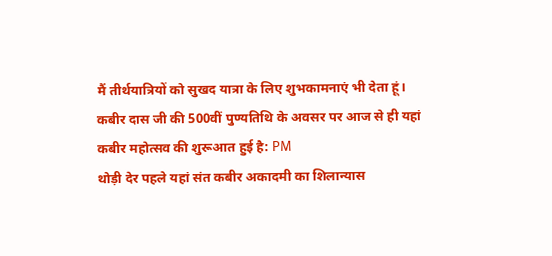मैं तीर्थयात्रियों को सुखद यात्रा के लिए शुभकामनाएं भी देता हूं।
कबीर दास जी की 500वीं पुण्यतिथि के अवसर पर आज से ही यहां कबीर महोत्सव की शुरूआत हुई है: PM
थोड़ी देर पहले यहां संत कबीर अकादमी का शिलान्यास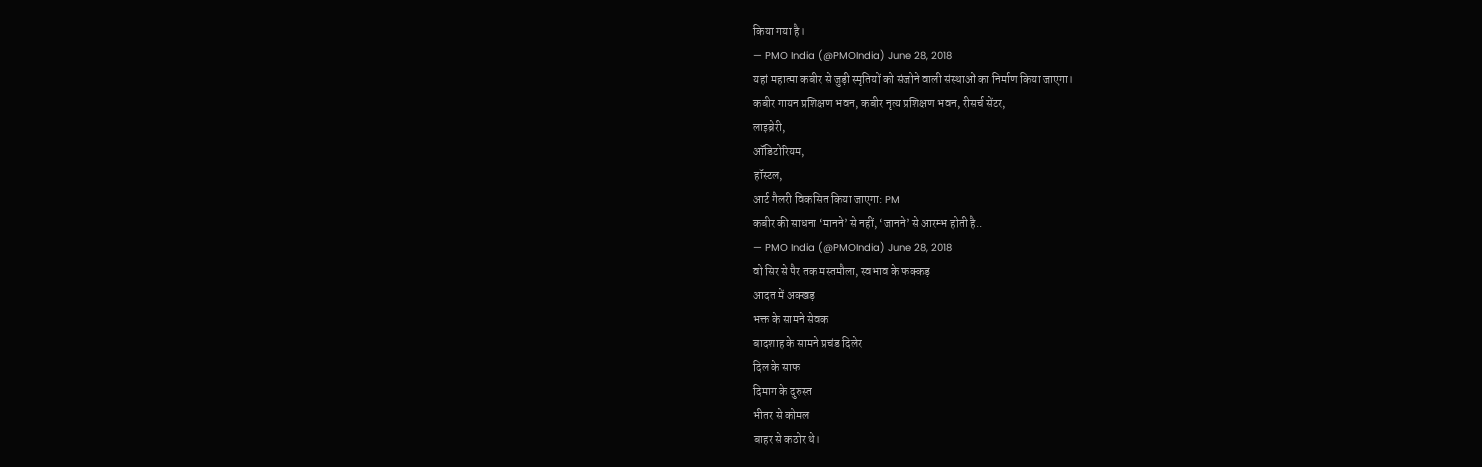किया गया है।
— PMO India (@PMOIndia) June 28, 2018
यहां महात्मा कबीर से जुड़ी स्मृतियों को संजोने वाली संस्थाओं का निर्माण किया जाएगा।
कबीर गायन प्रशिक्षण भवन, कबीर नृत्य प्रशिक्षण भवन, रीसर्च सेंटर,
लाइब्रेरी,
ऑडिटोरियम,
हॉस्टल,
आर्ट गैलरी विकसित किया जाएगा: PM
कबीर की साधना ‘मानने’ से नहीं, ‘जानने’ से आरम्भ होती है..
— PMO India (@PMOIndia) June 28, 2018
वो सिर से पैर तक मस्तमौला, स्वभाव के फक्कड़
आदत में अक्खड़
भक्त के सामने सेवक
बादशाह के सामने प्रचंड दिलेर
दिल के साफ
दिमाग के दुरुस्त
भीतर से कोमल
बाहर से कठोर थे।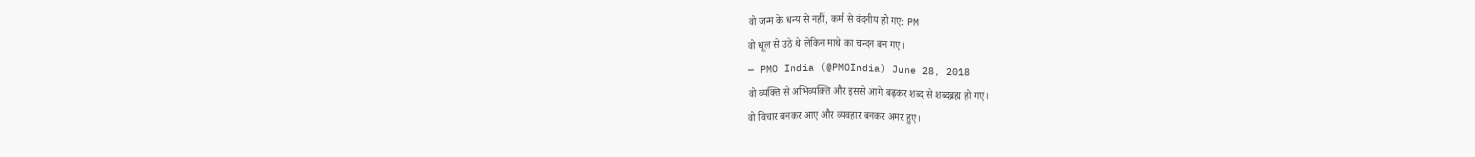वो जन्म के धन्य से नहीं, कर्म से वंदनीय हो गए: PM
वो धूल से उठे थे लेकिन माथे का चन्दन बन गए।
— PMO India (@PMOIndia) June 28, 2018
वो व्यक्ति से अभिव्यक्ति और इससे आगे बढ़कर शब्द से शब्दब्रह्म हो गए।
वो विचार बनकर आए और व्यवहार बनकर अमर हुए।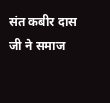संत कबीर दास जी ने समाज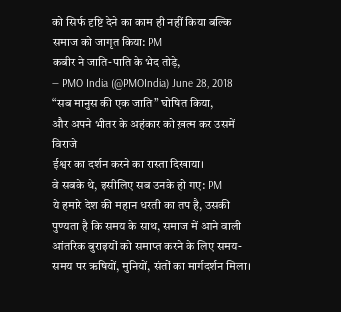को सिर्फ दृष्टि देने का काम ही नहीं किया बल्कि समाज को जागृत किया: PM
कबीर ने जाति-पाति के भेद तोड़े,
— PMO India (@PMOIndia) June 28, 2018
“सब मानुस की एक जाति” घोषित किया,
और अपने भीतर के अहंकार को ख़त्म कर उसमें विराजे
ईश्वर का दर्शन करने का रास्ता दिखाया।
वे सबके थे, इसीलिए सब उनके हो गए: PM
ये हमारे देश की महान धरती का तप है, उसकी पुण्यता है कि समय के साथ, समाज में आने वाली आंतरिक बुराइयों को समाप्त करने के लिए समय-समय पर ऋषियों, मुनियों, संतों का मार्गदर्शन मिला।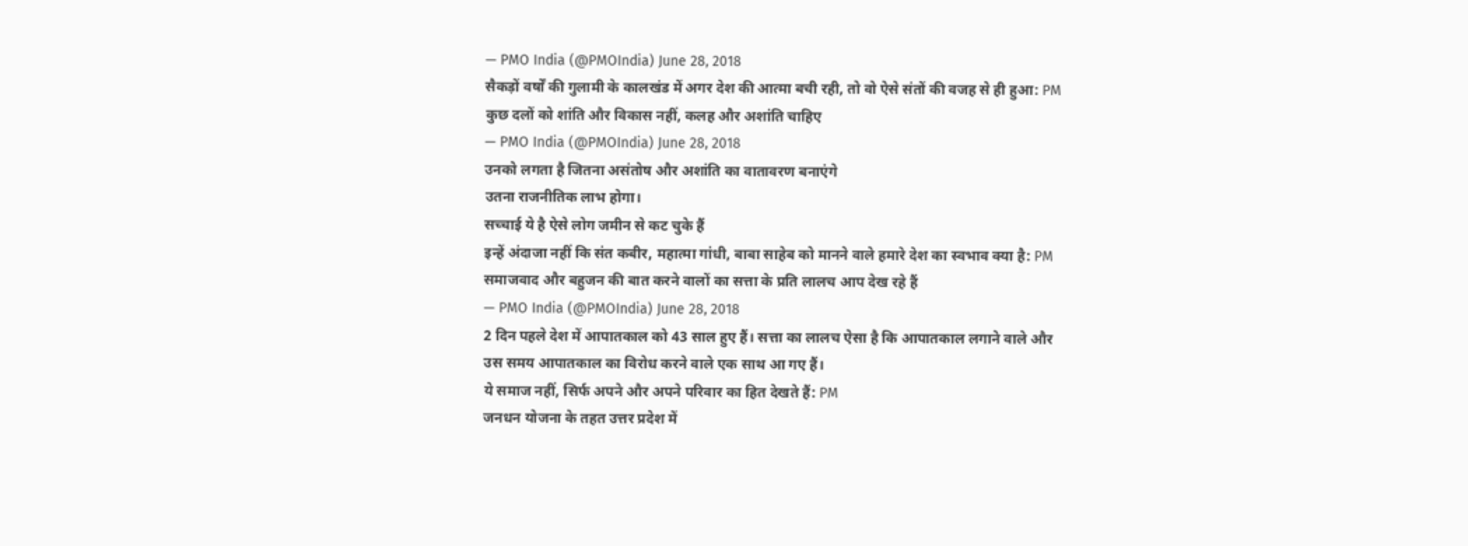— PMO India (@PMOIndia) June 28, 2018
सैकड़ों वर्षों की गुलामी के कालखंड में अगर देश की आत्मा बची रही, तो वो ऐसे संतों की वजह से ही हुआ: PM
कुछ दलों को शांति और विकास नहीं, कलह और अशांति चाहिए
— PMO India (@PMOIndia) June 28, 2018
उनको लगता है जितना असंतोष और अशांति का वातावरण बनाएंगे
उतना राजनीतिक लाभ होगा।
सच्चाई ये है ऐसे लोग जमीन से कट चुके हैं
इन्हें अंदाजा नहीं कि संत कबीर, महात्मा गांधी, बाबा साहेब को मानने वाले हमारे देश का स्वभाव क्या है: PM
समाजवाद और बहुजन की बात करने वालों का सत्ता के प्रति लालच आप देख रहे हैं
— PMO India (@PMOIndia) June 28, 2018
2 दिन पहले देश में आपातकाल को 43 साल हुए हैं। सत्ता का लालच ऐसा है कि आपातकाल लगाने वाले और उस समय आपातकाल का विरोध करने वाले एक साथ आ गए हैं।
ये समाज नहीं, सिर्फ अपने और अपने परिवार का हित देखते हैं: PM
जनधन योजना के तहत उत्तर प्रदेश में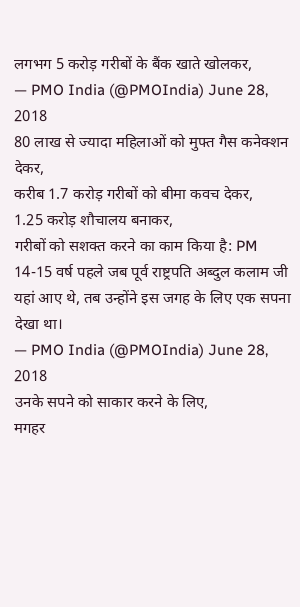लगभग 5 करोड़ गरीबों के बैंक खाते खोलकर,
— PMO India (@PMOIndia) June 28, 2018
80 लाख से ज्यादा महिलाओं को मुफ्त गैस कनेक्शन देकर,
करीब 1.7 करोड़ गरीबों को बीमा कवच देकर,
1.25 करोड़ शौचालय बनाकर,
गरीबों को सशक्त करने का काम किया है: PM
14-15 वर्ष पहले जब पूर्व राष्ट्रपति अब्दुल कलाम जी यहां आए थे, तब उन्होंने इस जगह के लिए एक सपना देखा था।
— PMO India (@PMOIndia) June 28, 2018
उनके सपने को साकार करने के लिए,
मगहर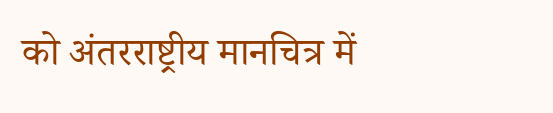को अंतरराष्ट्रीय मानचित्र में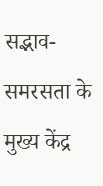सद्भाव-समरसता के मुख्य केंद्र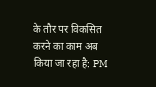के तौर पर विकसित करने का काम अब किया जा रहा है: PM